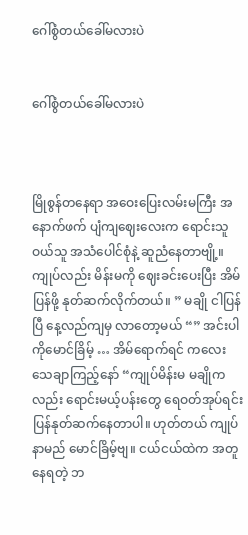ဂေါ်စွံတယ်ခေါ်မလားပဲ


ဂေါ်စွံတယ်ခေါ်မလားပဲ



မြိုစွန်တနေရာ အဝေးပြေးလမ်းမကြီး အနောက်ဖက် ပျံကျဈေးလေးက ရောင်းသူဝယ်သူ အသံပေါင်စုံနဲ့ ဆူညံနေတာဗျို့။ ကျုပ်လည်း မိန်းမကို ဈေးခင်းပေးပြီး အိမ်ပြန်ဖို့ နုတ်ဆက်လိုက်တယ်။ ” မချို ငါပြန်ပြီ နေ့လည်ကျမှ လာတော့မယ် “” အင်းပါ ကိုမောင်ခြိမ့် … အိမ်ရောက်ရင် ကလေးသေချာကြည့်နော် “ကျုပ်မိန်းမ မချိုကလည်း ရောင်းမယ့်ပန်းတွေ ရေဝတ်အုပ်ရင်း ပြန်နုတ်ဆက်နေတာပါ။ ဟုတ်တယ် ကျုပ်နာမည် မောင်ခြိမ့်ဗျ။ ငယ်ငယ်ထဲက အတူနေရတဲ့ ဘ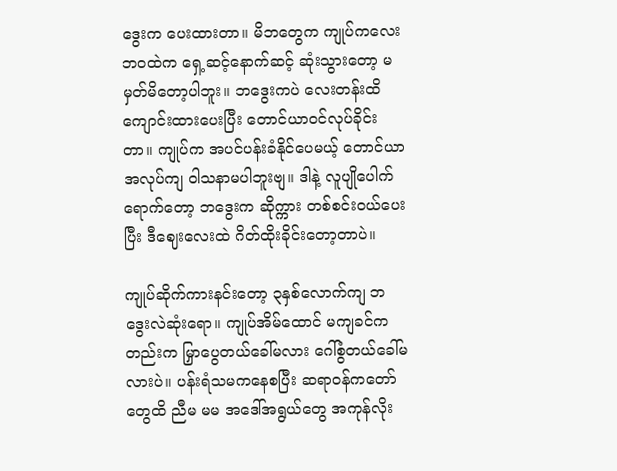ဒွေးက ပေးထားတာ။ မိဘတွေက ကျုပ်ကလေးဘဝထဲက ရှေ့ဆင့်နောက်ဆင့် ဆုံးသွားတော့ မမှတ်မိတော့ပါဘူး။ ဘဒွေးကပဲ လေးတန်းထိ ကျောင်းထားပေးပြီး တောင်ယာဝင်လုပ်ခိုင်းတာ။ ကျုပ်က အပင်ပန်းခံနိုင်ပေမယ့် တောင်ယာအလုပ်ကျ ဝါသနာမပါဘူးဗျ။ ဒါနဲ့ လူပျိုပေါက်ရောက်တော့ ဘဒွေးက ဆိုက္ကား တစ်စင်းဝယ်ပေးပြီး ဒီဈေးလေးထဲ ဂိတ်ထိုးခိုင်းတော့တာပဲ။

ကျုပ်ဆိုက်ကားနင်းတော့ ၃နှစ်လောက်ကျ ဘဒွေးလဲဆုံးရော။ ကျုပ်အိမ်ထောင် မကျခင်ကတည်းက မြှာပွေတယ်ခေါ်မလား ဂေါ်စွံတယ်ခေါ်မလားပဲ။ ပန်းရံသမကနေစပြီး ဆရာဝန်ကတော်တွေထိ ညီမ မမ အဒေါ်အရွယ်တွေ အကုန်လိုး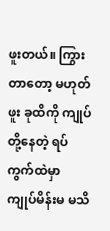ဖူးတယ်။ ကြွားတာတော့ မဟုတ်ဖူး ခုထိကို ကျုပ်တို့နေတဲ့ ရပ်ကွက်ထဲမှာ ကျုပ်မိန်းမ မသိ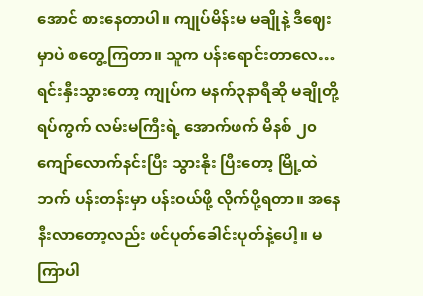အောင် စားနေတာပါ။ ကျုပ်မိန်းမ မချိုနဲ့ ဒီဈေးမှာပဲ စတွေ့ကြတာ။ သူက ပန်းရောင်းတာလေ… ရင်းနှီးသွားတော့ ကျုပ်က မနက်၃နာရီဆို မချိုတို့ရပ်ကွက် လမ်းမကြီးရဲ့ အောက်ဖက် မိနစ် ၂၀ကျော်လောက်နင်းပြီး သွားနိုး ပြီးတော့ မြို့ထဲဘက် ပန်းတန်းမှာ ပန်းဝယ်ဖို့ လိုက်ပို့ရတာ။ အနေနီးလာတော့လည်း ဖင်ပုတ်ခေါင်းပုတ်နဲ့ပေါ့။ မကြာပါ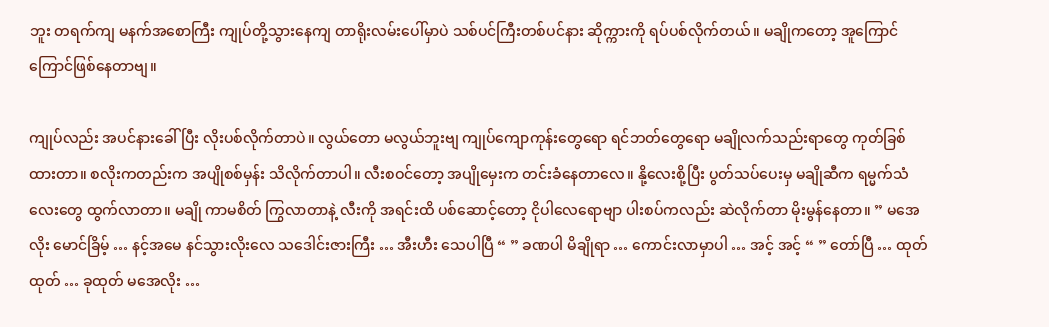ဘူး တရက်ကျ မနက်အစောကြီး ကျုပ်တို့သွားနေကျ တာရိုးလမ်းပေါ်မှာပဲ သစ်ပင်ကြီးတစ်ပင်နား ဆိုက္ကားကို ရပ်ပစ်လိုက်တယ်။ မချိုကတော့ အူကြောင်ကြောင်ဖြစ်နေတာဗျ။

ကျုပ်လည်း အပင်နားခေါ်ပြီး လိုးပစ်လိုက်တာပဲ။ လွယ်တော မလွယ်ဘူးဗျ ကျုပ်ကျောကုန်းတွေရော ရင်ဘတ်တွေရော မချိုလက်သည်းရာတွေ ကုတ်ခြစ်ထားတာ။ စလိုးကတည်းက အပျိုစစ်မှန်း သိလိုက်တာပါ။ လီးစဝင်တော့ အပျိုမှေးက တင်းခံနေတာလေ။ နို့လေးစို့ပြီး ပွတ်သပ်ပေးမှ မချိုဆီက ရမ္မက်သံလေးတွေ ထွက်လာတာ။ မချို ကာမစိတ် ကြွလာတာနဲ့ လီးကို အရင်းထိ ပစ်ဆောင့်တော့ ငိုပါလေရောဗျာ ပါးစပ်ကလည်း ဆဲလိုက်တာ မိုးမွန်နေတာ။ ” မအေလိုး မောင်ခြိမ့် … နင့်အမေ နင်သွားလိုးလေ သဒေါင်းဇားကြီး … အီးဟီး သေပါပြီ “ ” ခဏပါ မိချိုရာ … ကောင်းလာမှာပါ … အင့် အင့် “ ” တော်ပြီ … ထုတ်ထုတ် … ခုထုတ် မအေလိုး …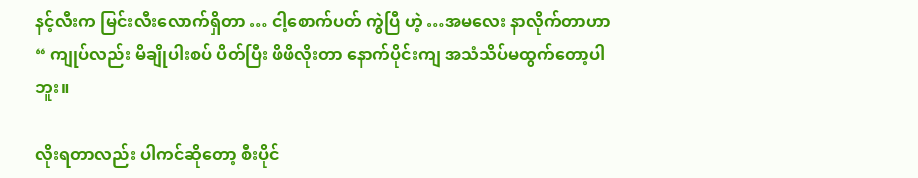နင့်လီးက မြင်းလီးလောက်ရှိတာ … ငါ့စောက်ပတ် ကွဲပြီ ဟဲ့ …အမလေး နာလိုက်တာဟာ “ ကျုပ်လည်း မိချိုပါးစပ် ပိတ်ပြီး ဖိဖိလိုးတာ နောက်ပိုင်းကျ အသံသိပ်မထွက်တော့ပါဘူး။

လိုးရတာလည်း ပါကင်ဆိုတော့ စီးပိုင်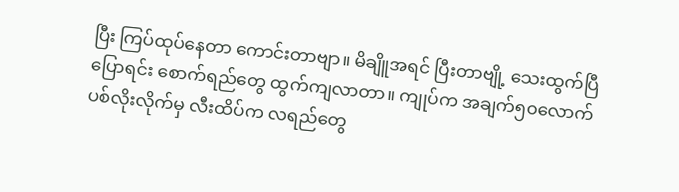ပြီး ကြပ်ထုပ်နေတာ ကောင်းတာဗျာ။ မိချိူအရင် ပြီးတာဗျို့ သေးထွက်ပြီပြောရင်း စောက်ရည်တွေ ထွက်ကျလာတာ။ ကျုပ်က အချက်၅၀လောက် ပစ်လိုးလိုက်မှ လီးထိပ်က လရည်တွေ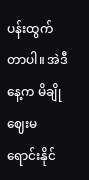ပန်းထွက်တာပါ။ အဲဒီနေ့က မိချို ဈေးမရောင်းနိုင်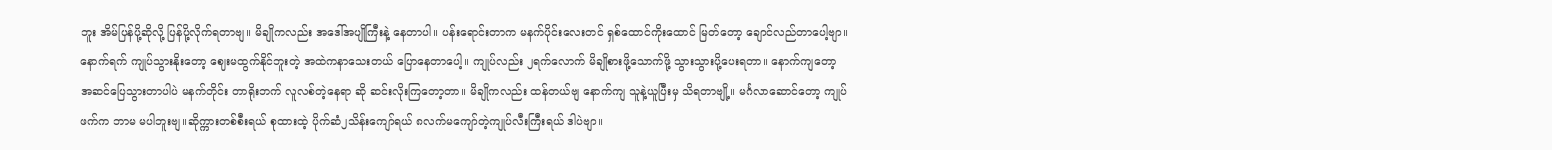ဘူး အိမ်ပြန်ပို့ဆိုလို့ ပြန်ပို့လိုက်ရတာဗျ။ မိချိုကလည်း အဒေါ်အပျိုကြီးနဲ့ နေတာပါ။ ပန်းရောင်းတာက မနက်ပိုင်းလေးတင် ရှစ်ထောင်ကိုးထောင် မြတ်တော့ ချောင်လည်တာပေါ့ဗျာ။ နောက်ရက် ကျုပ်သွားနိုးတော့ ဈေးမထွက်နိုင်ဘူးတဲ့ အထဲကနာသေးတယ် ပြောနေတာပေါ့။ ကျုပ်လည်း ၂ရက်လောက် မိချိုစားဖို့သောက်ဖို့ သွားသွားပို့ပေးရတာ။ နောက်ကျတော့ အဆင်ပြေသွားတာပါပဲ မနက်တိုင်း တာရိုးဘက် လူလစ်တဲ့နေရာ ဆို ဆင်းလိုးကြတော့တာ။ မိချိုကလည်း ထန်တယ်ဗျ နောက်ကျ သူနဲ့ယူပြီးမှ သိရတာဗျို့။ မင်္ဂလာဆောင်တော့ ကျုပ်ဖက်က ဘာမ မပါဘူးဗျ။ဆိုက္ကားတစ်စီးရယ် စုထားထဲ့ ပိုက်ဆံ၂သိန်းကျော်ရယ် ၈လက်မကျော်တဲ့ကျုပ်လီးကြီးရယ် ဒါပဲဗျာ။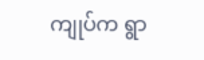ကျုပ်က ရွာ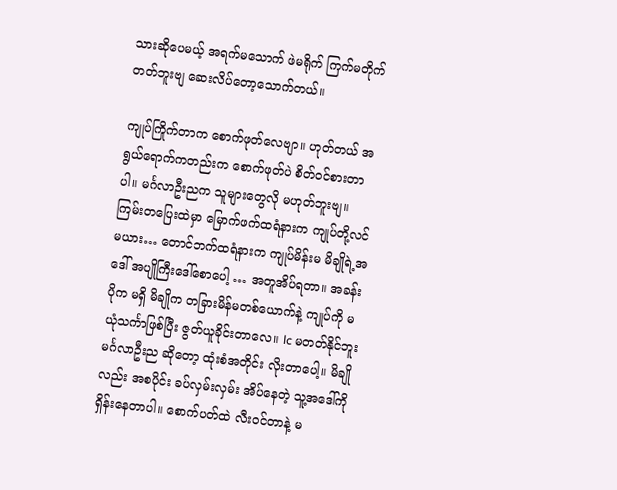သားဆိုပေမယ့် အရက်မသောက် ဖဲမရိုက် ကြက်မတိုက်တတ်ဘူးဗျ ဆေးလိပ်တော့သောက်တယ်။

ကျုပ်ကြိုက်တာက စောက်ဖုတ်လေဗျာ။ ဟုတ်တယ် အရွယ်ရောက်ကတည်းက စောက်ဖုတ်ပဲ စိတ်ဝင်စားတာပါ။ မင်္ဂလာဦးညက သူများတွေလို မဟုတ်ဘူးဗျ။ ကြမ်းတပြေးထဲမှာ မြောက်ဖက်ထရံနားက ကျုပ်တို့လင်မယား… တောင်ဘက်ထရံနားက ကျုပ်မိန်းမ မိချိုရဲ့အဒေါ် အပျိုကြီးဒေါ်စောပေါ့ … အတူအိပ်ရတာ။ အခန်းပိုက မရှိ မိချိုက တခြားမိန်မတစ်ယောက်နဲ့ ကျုပ်ကို မယုံသင်္ကာဖြစ်ပြီး ဇွတ်ယူခိုင်းတာလေ။ lc မတတ်နိုင်ဘူး မင်္ဂလာဦးည ဆိုတော့ ထုံးစံအတိုင်း လိုးတာပေါ့။ မိချိုလည်း အစပိုင်း ခပ်လှမ်းလှမ်း အိပ်နေတဲ့ သူ့အဒေါ်ကို ရှိန်းနေတာပါ။ စောက်ပတ်ထဲ လီးဝင်တာနဲ့ မ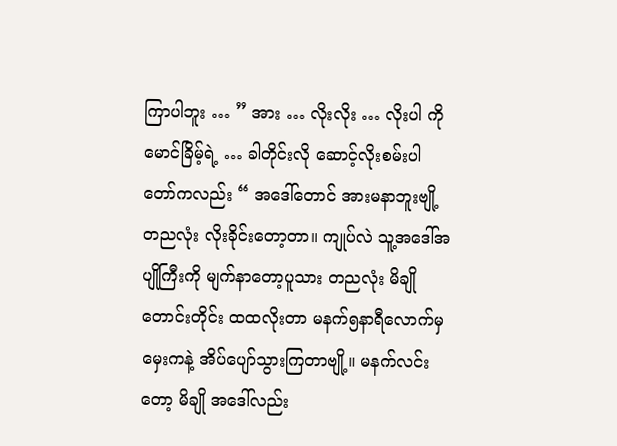ကြာပါဘူး … ” အား … လိုးလိုး … လိုးပါ ကိုမောင်ခြိမ့်ရဲ့ … ခါတိုင်းလို ဆောင့်လိုးစမ်းပါ တော်ကလည်း “ အဒေါ်တောင် အားမနာဘူးဗျို့ တညလုံး လိုးခိုင်းတော့တာ။ ကျုပ်လဲ သူ့အဒေါ်အပျိုကြီးကို မျက်နာတော့ပူသား တညလုံး မိချိုတောင်းတိုင်း ထထလိုးတာ မနက်၅နာရီလောက်မှ မှေးကနဲ့ အိပ်ပျော်သွားကြတာဗျို့။ မနက်လင်းတော့ မိချို အဒေါ်လည်း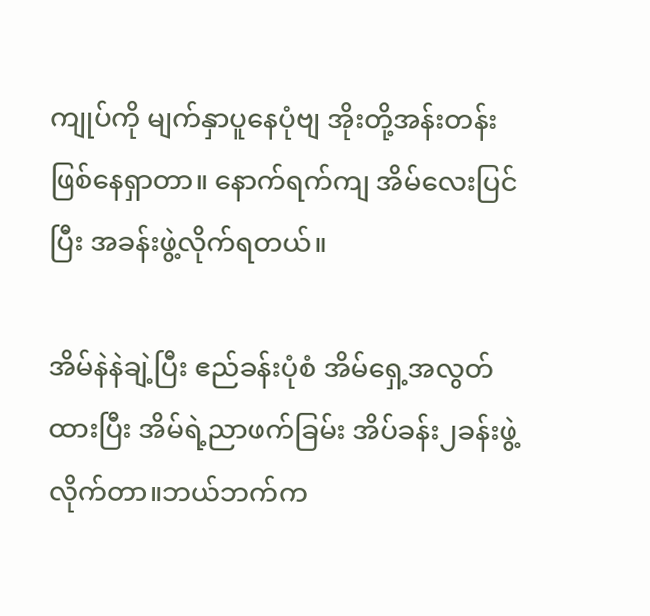ကျုပ်ကို မျက်နှာပူနေပုံဗျ အိုးတို့အန်းတန်း ဖြစ်နေရှာတာ။ နောက်ရက်ကျ အိမ်လေးပြင်ပြီး အခန်းဖွဲ့လိုက်ရတယ်။

အိမ်နဲနဲချဲ့ပြီး ဧည်ခန်းပုံစံ အိမ်ရှေ့အလွတ်ထားပြီး အိမ်ရဲ့ညာဖက်ခြမ်း အိပ်ခန်း၂ခန်းဖွဲ့လိုက်တာ။ဘယ်ဘက်က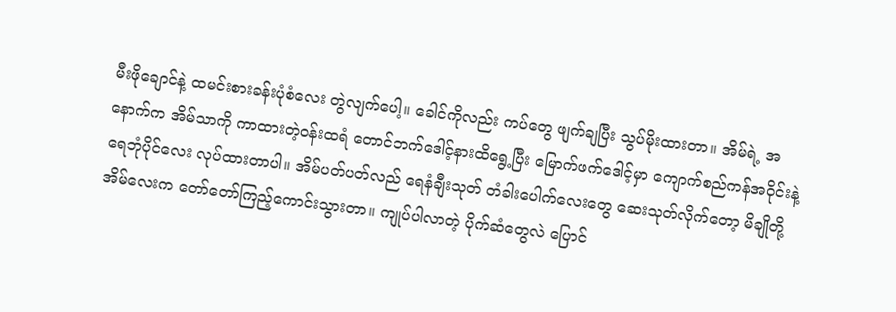မီးဖိုချောင်နဲ့ ထမင်းစားခန်းပုံစံလေး တွဲလျက်ပေါ့။ ခေါင်ကိုလည်း ကပ်တွေ ဖျက်ချပြီး သွပ်မိုးထားတာ။ အိမ်ရဲ့ အနောက်က အိမ်သာကို ကာထားတဲ့ဝန်းထရံ တောင်ဘက်ဒေါင့်နားထိရွေ့ပြီး မြောက်ဖက်ဒေါင့်မှာ ကျောက်စည်ကန်အဝိုင်းနဲ့ ရေဘုံပိုင်လေး လုပ်ထားတာပါ။ အိမ်ပတ်ပတ်လည် ရေနံချီးသုတ် တံခါးပေါက်လေးတွေ ဆေးသုတ်လိုက်တော့ မိချိုတို့အိမ်လေးက တော်တော်ကြည့်ကောင်းသွားတာ။ ကျုပ်ပါလာတဲ့ ပိုက်ဆံတွေလဲ ပြောင်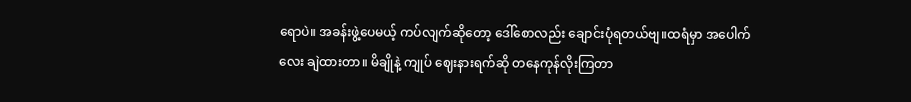ရောပဲ။ အခန်းဖွဲ့ပေမယ့် ကပ်လျက်ဆိုတော့ ဒေါ်စောလည်း ချောင်းပုံရတယ်ဗျ။ထရံမှာ အပေါက်လေး ချဲထားတာ။ မိချိုနဲ့ ကျုပ် ဈေးနားရက်ဆို တနေကုန်လိုးကြတာ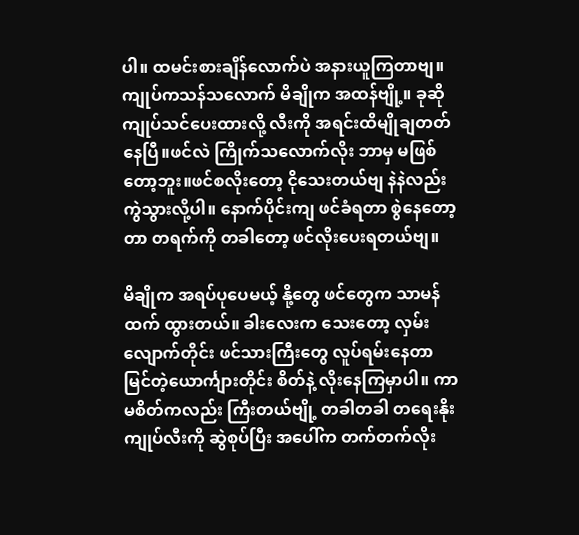ပါ။ ထမင်းစားချိန်လောက်ပဲ အနားယူကြတာဗျ။ကျုပ်ကသန်သလောက် မိချိုက အထန်ဗျို့။ ခုဆို ကျုပ်သင်ပေးထားလို့ လီးကို အရင်းထိမျိုချတတ်နေပြီ။ဖင်လဲ ကြိုက်သလောက်လိုး ဘာမှ မဖြစ်တော့ဘူး။ဖင်စလိုးတော့ ငိုသေးတယ်ဗျ နဲနဲလည်း ကွဲသွားလို့ပါ။ နောက်ပိုင်းကျ ဖင်ခံရတာ စွဲနေတော့တာ တရက်ကို တခါတော့ ဖင်လိုးပေးရတယ်ဗျ။

မိချိုက အရပ်ပုပေမယ့် နို့တွေ ဖင်တွေက သာမန်ထက် ထွားတယ်။ ခါးလေးက သေးတော့ လှမ်းလျောက်တိုင်း ဖင်သားကြီးတွေ လူပ်ရမ်းနေတာ မြင်တဲ့ယောင်္ကျားတိုင်း စိတ်နဲ့ လိုးနေကြမှာပါ။ ကာမစိတ်ကလည်း ကြီးတယ်ဗျို့ တခါတခါ တရေးနိုး ကျုပ်လီးကို ဆွဲစုပ်ပြီး အပေါ်က တက်တက်လိုး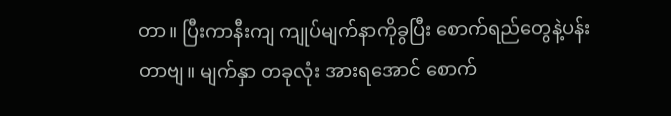တာ။ ပြီးကာနီးကျ ကျုပ်မျက်နာကိုခွပြီး စောက်ရည်တွေနဲ့ပန်းတာဗျ။ မျက်နှာ တခုလုံး အားရအောင် စောက်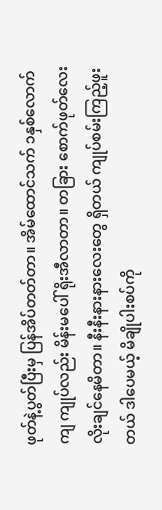ဖုတ်နဲ့ပွတ်ပြီးမှ ပြန်အိပ်တတ်တာ။ အိမ်ထောင်သက် ၁နှစ်လောက်ကျ ကျုပ်လည်း မိန်းမပေါ် ရိုးအီလာတာ။ တခြား စောက်ဖုတ်လေး လိုးချင်နေမိတာ။ နီးနီးနားနားလေးတွေ ရှိတယ် ကျုပ်စမ်းကြည့်ဖူးတယ် ဒါပေမယ့် မိချိုပါးစပ်ကို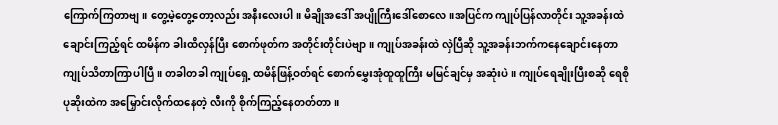ကြောက်ကြတာဗျ။ တွေ့မဲ့တွေ့တော့လည်း အနီးလေးပါ။ မိချိုအဒေါ် အပျိုကြီးဒေါ်စောလေ။အပြင်က ကျုပ်ပြန်လာတိုင်း သူ့အခန်းထဲ ချောင်းကြည့်ရင် ထမိန်က ခါးထိလှန်ပြီး စောက်ဖုတ်က အတိုင်းတိုင်းပဲဗျာ။ ကျုပ်အခန်းထဲ လှဲပြီဆို သူ့အခန်းဘက်ကနေချောင်းနေတာ ကျုပ်သိတာကြာပါပြီ။ တခါတခါ ကျုပ်ရှေ့ ထမိန်ဖြန့်ဝတ်ရင် စောက်မွှေးအုံထူထူကြီး မမြင်ချင်မှ အဆုံးပဲ။ ကျုပ်ရေချိုးပြီးစဆို ရေစိုပုဆိုးထဲက အမြှောင်းလိုက်ထနေတဲ့ လီးကို စိုက်ကြည့်နေတတ်တာ။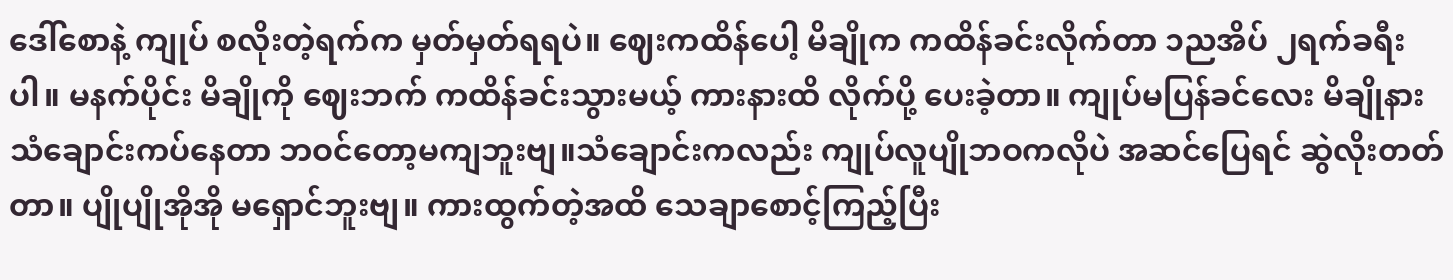ဒေါ်စောနဲ့ ကျုပ် စလိုးတဲ့ရက်က မှတ်မှတ်ရရပဲ။ ဈေးကထိန်ပေါ့ မိချိုက ကထိန်ခင်းလိုက်တာ ၁ညအိပ် ၂ရက်ခရီးပါ။ မနက်ပိုင်း မိချိုကို ဈေးဘက် ကထိန်ခင်းသွားမယ့် ကားနားထိ လိုက်ပို့ ပေးခဲ့တာ။ ကျုပ်မပြန်ခင်လေး မိချိုနား သံချောင်းကပ်နေတာ ဘဝင်တော့မကျဘူးဗျ။သံချောင်းကလည်း ကျုပ်လူပျိုဘဝကလိုပဲ အဆင်ပြေရင် ဆွဲလိုးတတ်တာ။ ပျိုပျိုအိုအို မရှောင်ဘူးဗျ။ ကားထွက်တဲ့အထိ သေချာစောင့်ကြည့်ပြီး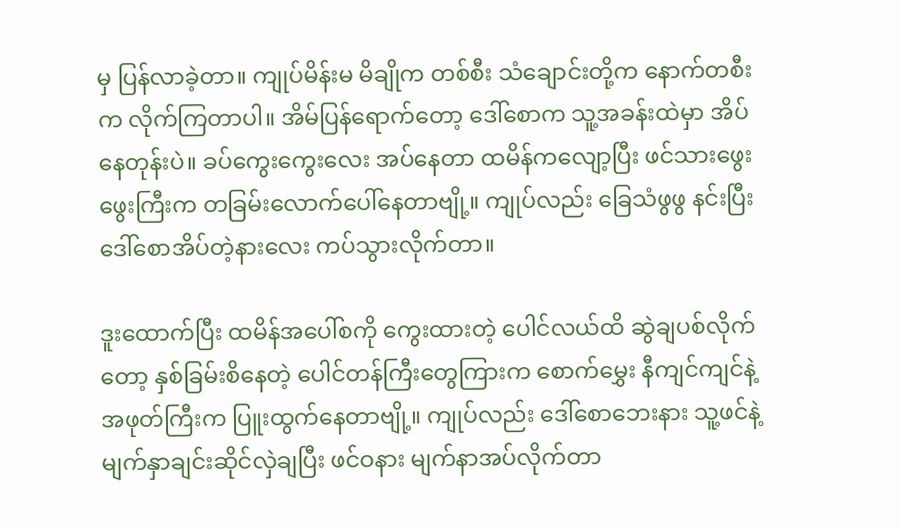မှ ပြန်လာခဲ့တာ။ ကျုပ်မိန်းမ မိချိုက တစ်စီး သံချောင်းတို့က နောက်တစီးက လိုက်ကြတာပါ။ အိမ်ပြန်ရောက်တော့ ဒေါ်စောက သူ့အခန်းထဲမှာ အိပ်နေတုန်းပဲ။ ခပ်ကွေးကွေးလေး အပ်နေတာ ထမိန်ကလျော့ပြီး ဖင်သားဖွေးဖွေးကြီးက တခြမ်းလောက်ပေါ်နေတာဗျို့။ ကျုပ်လည်း ခြေသံဖွဖွ နင်းပြီး ဒေါ်စောအိပ်တဲ့နားလေး ကပ်သွားလိုက်တာ။

ဒူးထောက်ပြီး ထမိန်အပေါ်စကို ကွေးထားတဲ့ ပေါင်လယ်ထိ ဆွဲချပစ်လိုက်တော့ နှစ်ခြမ်းစိနေတဲ့ ပေါင်တန်ကြီးတွေကြားက စောက်မွှေး နီကျင်ကျင်နဲ့ အဖုတ်ကြီးက ပြူးထွက်နေတာဗျို့။ ကျုပ်လည်း ဒေါ်စောဘေးနား သူ့ဖင်နဲ့ မျက်နှာချင်းဆိုင်လှဲချပြီး ဖင်ဝနား မျက်နာအပ်လိုက်တာ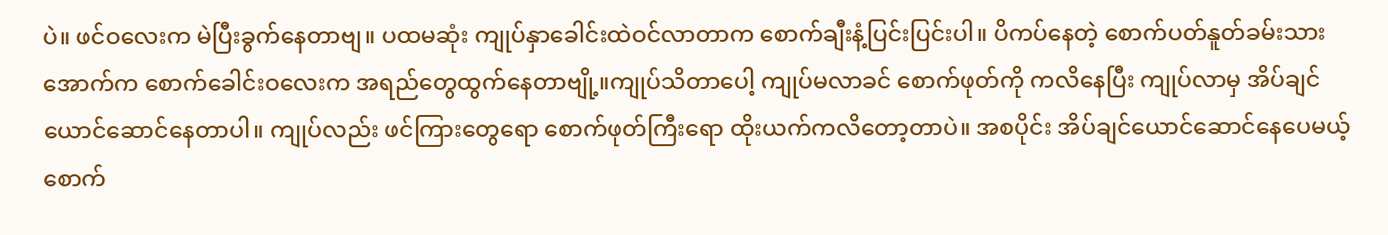ပဲ။ ဖင်ဝလေးက မဲပြီးခွက်နေတာဗျ။ ပထမဆုံး ကျုပ်နှာခေါင်းထဲဝင်လာတာက စောက်ချီးနံ့ပြင်းပြင်းပါ။ ပိကပ်နေတဲ့ စောက်ပတ်နူတ်ခမ်းသားအောက်က စောက်ခေါင်းဝလေးက အရည်တွေထွက်နေတာဗျို့။ကျုပ်သိတာပေါ့ ကျုပ်မလာခင် စောက်ဖုတ်ကို ကလိနေပြီး ကျုပ်လာမှ အိပ်ချင်ယောင်ဆောင်နေတာပါ။ ကျုပ်လည်း ဖင်ကြားတွေရော စောက်ဖုတ်ကြီးရော ထိုးယက်ကလိတော့တာပဲ။ အစပိုင်း အိပ်ချင်ယောင်ဆောင်နေပေမယ့် စောက်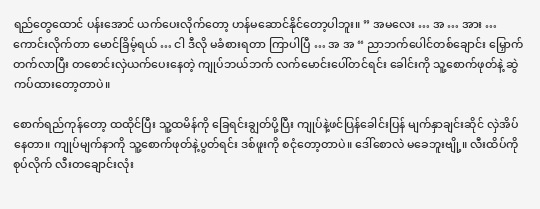ရည်တွေထောင် ပန်းအောင် ယက်ပေးလိုက်တော့ ဟန်မဆောင်နိုင်တော့ပါဘူး။ ” အမလေး … အ … အား … ကောင်းလိုက်တာ မောင်ခြိမ့်ရယ် … ငါ ဒီလို မခံစားရတာ ကြာပါပြီ … အ အ “ ညာဘက်ပေါင်တစ်ချောင်း မြှောက်တက်လာပြီး တစောင်းလှဲယက်ပေးနေတဲ့ ကျုပ်ဘယ်ဘက် လက်မောင်းပေါ်တင်ရင်း ခေါင်းကို သူ့စောက်ဖုတ်နဲ့ ဆွဲကပ်ထားတော့တာပဲ။

စောက်ရည်ကုန်တော့ ထထိုင်ပြီး သူ့ထမိန်ကို ခြေရင်းချွတ်ပို့ပြီး ကျုပ်နဲ့ဖင်ပြန်ခေါင်းပြန် မျက်နှာချင်းဆိုင် လှဲအိပ်နေတာ။ ကျုပ်မျက်နာကို သူ့စောက်ဖုတ်နဲ့ပွတ်ရင်း ဒစ်ဖူးကို စငုံတော့တာပဲ။ ဒေါ်စောလဲ မခေဘူးဗျို့။ လီးထိပ်ကို စုပ်လိုက် လီးတချောင်းလုံး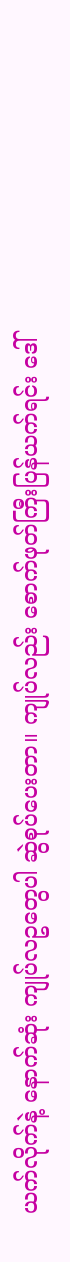ယက်လိုက်နဲ့ နောက်ဆုံး ကျုပ်လဥတွေပါ ဆွဲစုပ်ပေးတာ။ ကျုပ်လည်း စောက်ဖုတ်ကြီးပြန်ယက်ရင်း ဒေါ်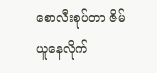စောလီးစုပ်တာ ဇိမ်ယူနေလိုက်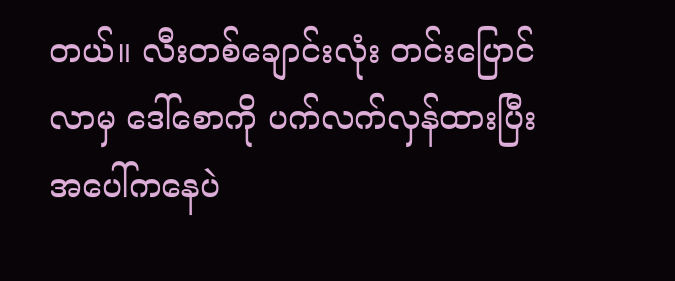တယ်။ လီးတစ်ချောင်းလုံး တင်းပြောင်လာမှ ဒေါ်စောကို ပက်လက်လှန်ထားပြီး အပေါ်ကနေပဲ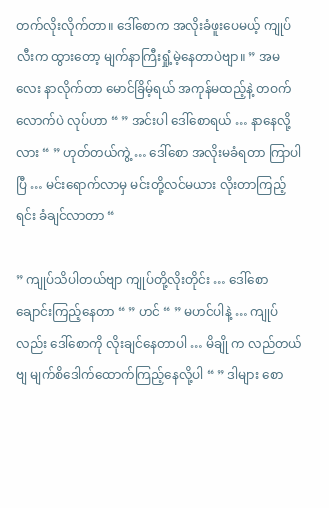တက်လိုးလိုက်တာ။ ဒေါ်စောက အလိုးခံဖူးပေမယ့် ကျုပ်လီးက ထွားတော့ မျက်နာကြီးရှုံ့မဲ့နေတာပဲဗျာ။ ” အမလေး နာလိုက်တာ မောင်ခြိမ့်ရယ် အကုန်မထည့်နဲ့ တဝက်လောက်ပဲ လုပ်ဟာ “ ” အင်းပါ ဒေါ်စောရယ် … နာနေလို့လား “ ” ဟုတ်တယ်ကွဲ့ … ဒေါ်စော အလိုးမခံရတာ ကြာပါပြီ … မင်းရောက်လာမှ မင်းတို့လင်မယား လိုးတာကြည့်ရင်း ခံချင်လာတာ “

” ကျုပ်သိပါတယ်ဗျာ ကျုပ်တို့လိုးတိုင်း … ဒေါ်စော ချောင်းကြည့်နေတာ “ ” ဟင် “ ” မဟင်ပါနဲ့ … ကျုပ်လည်း ဒေါ်စောကို လိုးချင်နေတာပါ … မိချို က လည်တယ်ဗျ မျက်စိဒေါက်ထောက်ကြည့်နေလို့ပါ “ ” ဒါများ စော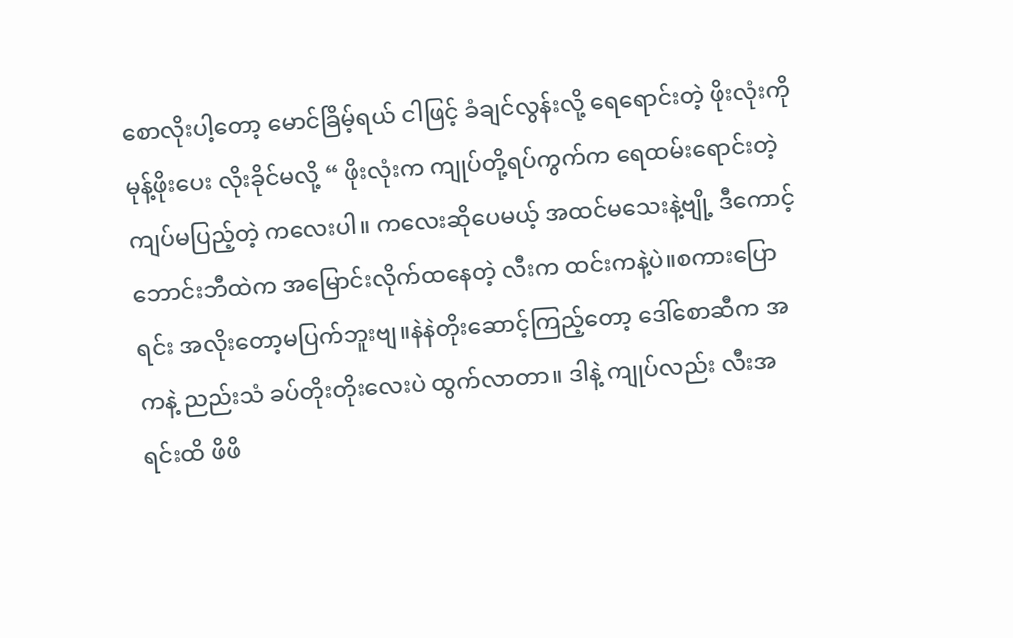စောလိုးပါ့တော့ မောင်ခြိမ့်ရယ် ငါဖြင့် ခံချင်လွန်းလို့ ရေရောင်းတဲ့ ဖိုးလုံးကို မုန့်ဖိုးပေး လိုးခိုင်မလို့ “ ဖိုးလုံးက ကျုပ်တို့ရပ်ကွက်က ရေထမ်းရောင်းတဲ့ ကျပ်မပြည့်တဲ့ ကလေးပါ။ ကလေးဆိုပေမယ့် အထင်မသေးနဲ့ဗျို့ ဒီကောင့်ဘောင်းဘီထဲက အမြောင်းလိုက်ထနေတဲ့ လီးက ထင်းကနဲ့ပဲ။စကားပြောရင်း အလိုးတော့မပြက်ဘူးဗျ။နဲနဲတိုးဆောင့်ကြည့်တော့ ဒေါ်စောဆီက အကနဲ့ ညည်းသံ ခပ်တိုးတိုးလေးပဲ ထွက်လာတာ။ ဒါနဲ့ ကျုပ်လည်း လီးအရင်းထိ ဖိဖိ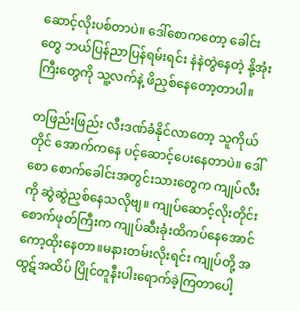ဆောင့်လိုးပစ်တာပဲ။ ဒေါ်စောကတော့ ခေါင်းတွေ ဘယ်ပြန်ညာပြန်ရမ်းရင်း နဲနဲတွဲနေတဲ့ နို့အုံးကြီးတွေကို သူ့လက်နဲ့ ဖိညှစ်နေတော့တာပါ။

တဖြည်းဖြည်း လီးဒဏ်ခံနိုင်လာတော့ သူကိုယ်တိုင် အောက်ကနေ ပင့်ဆောင့်ပေးနေတာပဲ။ ဒေါ်စော စောက်ခေါင်းအတွင်းသားတွေက ကျုပ်လီးကို ဆွဲဆွဲညှစ်နေသလိုဗျ။ ကျုပ်ဆောင့်လိုးတိုင်း စောက်ဖုတ်ကြီးက ကျုပ်ဆီးခုံးထိကပ်နေအောင် ကော့ထိုးနေတာ။မနားတမ်းလိုးရင်း ကျုပ်တို့ အထွဋ်အထိပ် ပြိုင်တူနီးပါးရောက်ခဲ့ကြတာပေါ့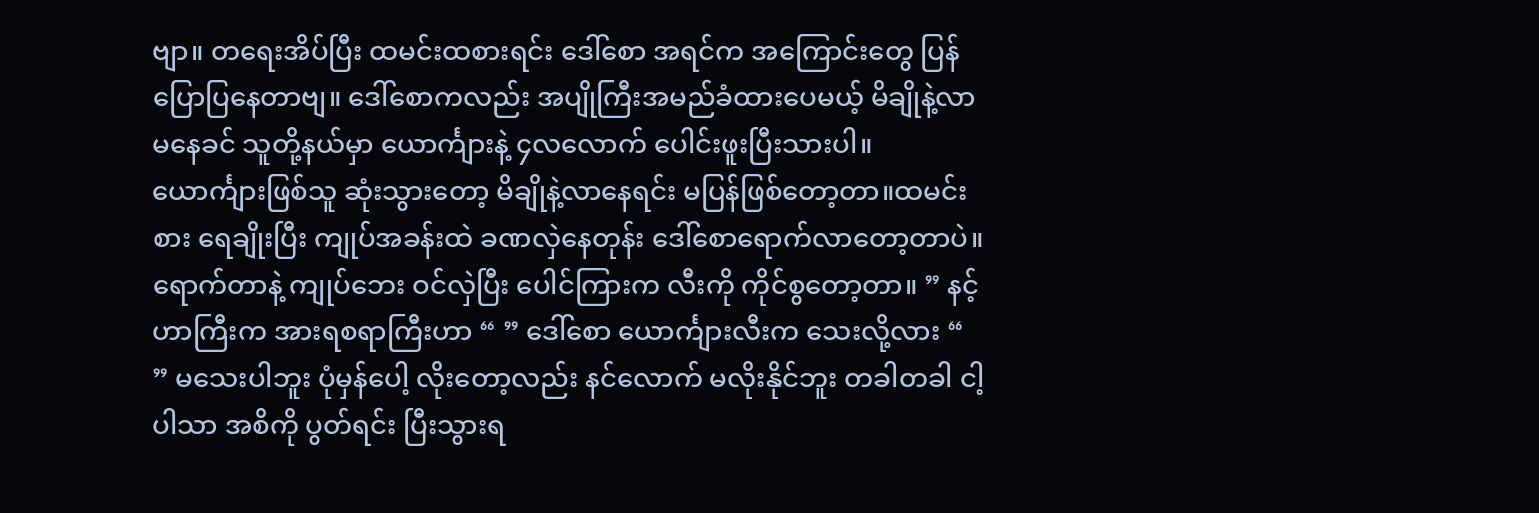ဗျာ။ တရေးအိပ်ပြီး ထမင်းထစားရင်း ဒေါ်စော အရင်က အကြောင်းတွေ ပြန်ပြောပြနေတာဗျ။ ဒေါ်စောကလည်း အပျိုကြီးအမည်ခံထားပေမယ့် မိချိုနဲ့လာမနေခင် သူတို့နယ်မှာ ယောင်္ကျားနဲ့ ၄လလောက် ပေါင်းဖူးပြီးသားပါ။ ယောင်္ကျားဖြစ်သူ ဆုံးသွားတော့ မိချိုနဲ့လာနေရင်း မပြန်ဖြစ်တော့တာ။ထမင်းစား ရေချိုးပြီး ကျုပ်အခန်းထဲ ခဏလှဲနေတုန်း ဒေါ်စောရောက်လာတော့တာပဲ။ ရောက်တာနဲ့ ကျုပ်ဘေး ဝင်လှဲပြီး ပေါင်ကြားက လီးကို ကိုင်စွတော့တာ။ ” နင့်ဟာကြီးက အားရစရာကြီးဟာ “ ” ဒေါ်စော ယောင်္ကျားလီးက သေးလို့လား “ ” မသေးပါဘူး ပုံမှန်ပေါ့ လိုးတော့လည်း နင်လောက် မလိုးနိုင်ဘူး တခါတခါ ငါ့ပါသာ အစိကို ပွတ်ရင်း ပြီးသွားရ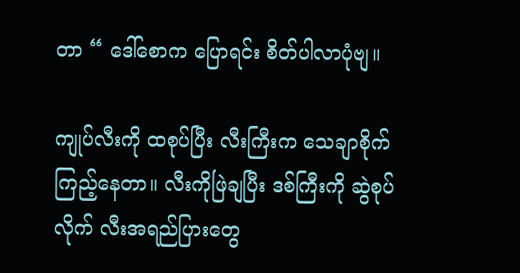တာ “ ဒေါ်စောက ပြောရင်း စိတ်ပါလာပုံဗျ။

ကျုပ်လီးကို ထစုပ်ပြီး လီးကြီးက သေချာစိုက်ကြည့်နေတာ။ လီးကိုဖြဲချပြီး ဒစ်ကြီးကို ဆွဲစုပ်လိုက် လီးအရည်ပြားတွေ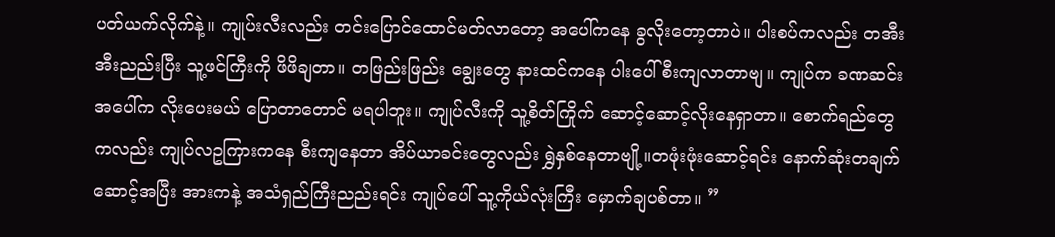ပတ်ယက်လိုက်နဲ့။ ကျုပ်းလီးလည်း တင်းပြောင်ထောင်မတ်လာတော့ အပေါ်ကနေ ခွလိုးတော့တာပဲ။ ပါးစပ်ကလည်း တအီးအီးညည်းပြီး သူ့ဖင်ကြီးကို ဖိဖိချတာ။ တဖြည်းဖြည်း ချွေးတွေ နားထင်ကနေ ပါးပေါ်စီးကျလာတာဗျ။ ကျုပ်က ခဏဆင်း အပေါ်က လိုးပေးမယ် ပြောတာတောင် မရပါဘူး။ ကျုပ်လီးကို သူ့စိတ်ကြိုက် ဆောင့်ဆောင့်လိုးနေရှာတာ။ စောက်ရည်တွေကလည်း ကျုပ်လဥကြားကနေ စီးကျနေတာ အိပ်ယာခင်းတွေလည်း ရွှဲနှစ်နေတာဗျို့။တဖုံးဖုံးဆောင့်ရင်း နောက်ဆုံးတချက်ဆောင့်အပြီး အားကနဲ့ အသံရှည်ကြီးညည်းရင်း ကျုပ်ပေါ် သူ့ကိုယ်လုံးကြီး မှောက်ချပစ်တာ။ ”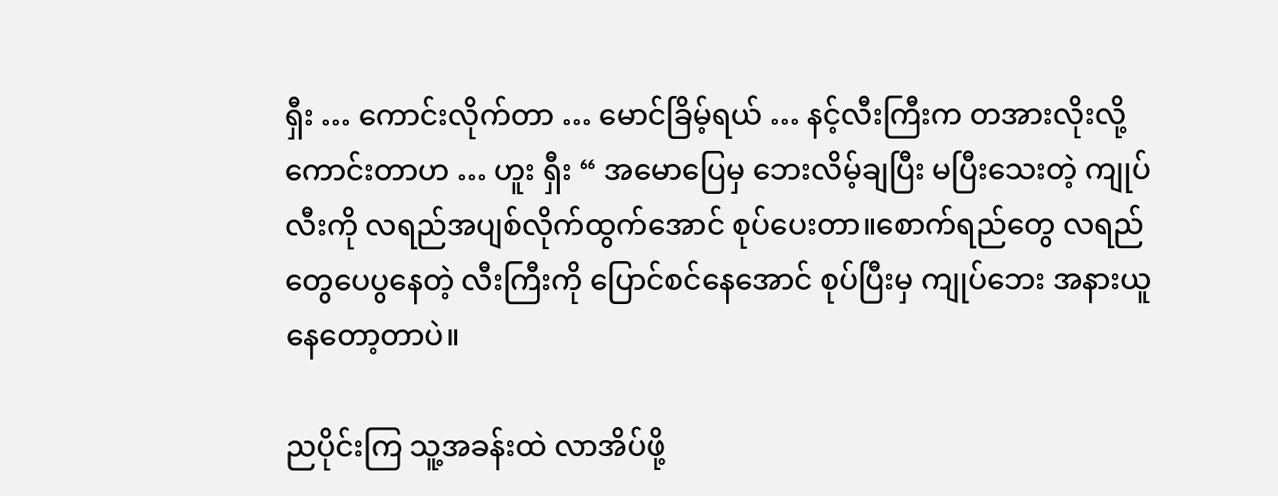ရှီး … ကောင်းလိုက်တာ … မောင်ခြိမ့်ရယ် … နင့်လီးကြီးက တအားလိုးလို့ကောင်းတာဟ … ဟူး ရှီး “ အမောပြေမှ ဘေးလိမ့်ချပြီး မပြီးသေးတဲ့ ကျုပ်လီးကို လရည်အပျစ်လိုက်ထွက်အောင် စုပ်ပေးတာ။စောက်ရည်တွေ လရည်တွေပေပွနေတဲ့ လီးကြီးကို ပြောင်စင်နေအောင် စုပ်ပြီးမှ ကျုပ်ဘေး အနားယူနေတော့တာပဲ။

ညပိုင်းကြ သူ့အခန်းထဲ လာအိပ်ဖို့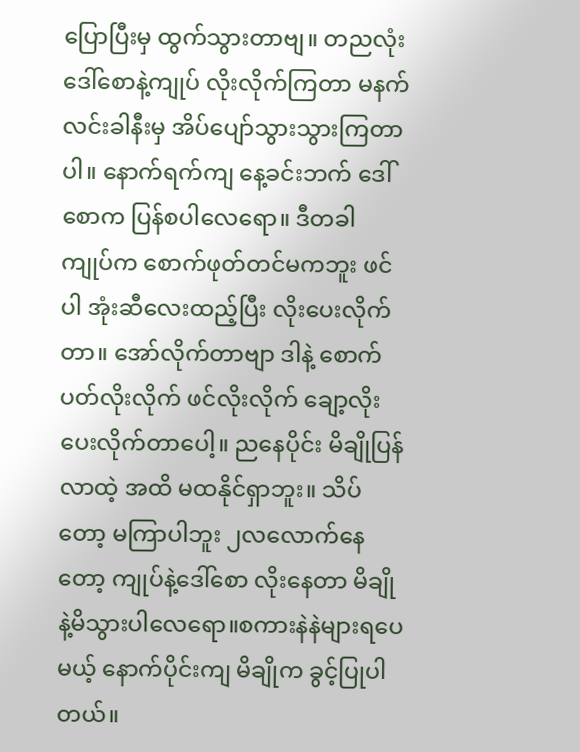ပြောပြီးမှ ထွက်သွားတာဗျ။ တညလုံး ဒေါ်စောနဲ့ကျုပ် လိုးလိုက်ကြတာ မနက်လင်းခါနီးမှ အိပ်ပျော်သွားသွားကြတာပါ။ နောက်ရက်ကျ နေ့ခင်းဘက် ဒေါ်စောက ပြန်စပါလေရော။ ဒီတခါ ကျုပ်က စောက်ဖုတ်တင်မကဘူး ဖင်ပါ အုံးဆီလေးထည့်ပြီး လိုးပေးလိုက်တာ။ အော်လိုက်တာဗျာ ဒါနဲ့ စောက်ပတ်လိုးလိုက် ဖင်လိုးလိုက် ချော့လိုးပေးလိုက်တာပေါ့။ ညနေပိုင်း မိချိုပြန်လာထဲ့ အထိ မထနိုင်ရှာဘူး။ သိပ်တော့ မကြာပါဘူး ၂လလောက်နေတော့ ကျုပ်နဲ့ဒေါ်စော လိုးနေတာ မိချိုနဲ့မိသွားပါလေရော။စကားနဲနဲများရပေမယ့် နောက်ပိုင်းကျ မိချိုက ခွင့်ပြုပါတယ်။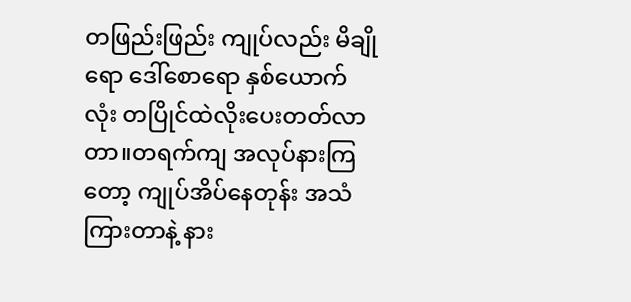တဖြည်းဖြည်း ကျုပ်လည်း မိချိုရော ဒေါ်စောရော နှစ်ယောက်လုံး တပြိုင်ထဲလိုးပေးတတ်လာတာ။တရက်ကျ အလုပ်နားကြတော့ ကျုပ်အိပ်နေတုန်း အသံကြားတာနဲ့ နား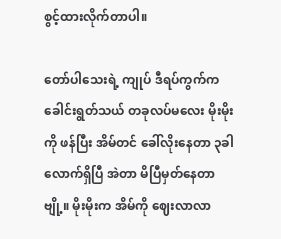စွင့်ထားလိုက်တာပါ။

တော်ပါသေးရဲ့ ကျုပ် ဒီရပ်ကွက်က ခေါင်းရွတ်သယ် တခုလပ်မလေး မိုးမိုးကို ဖန်ပြီး အိမ်တင် ခေါ်လိုးနေတာ ၃ခါလောက်ရှိပြီ အဲတာ မိပြီမှတ်နေတာဗျို့။ မိုးမိုးက အိမ်ကို ဈေးလာလာ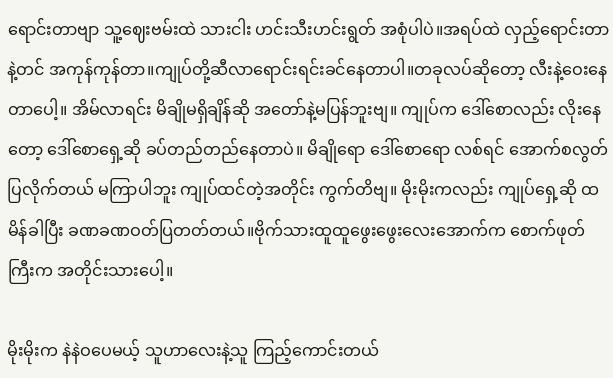ရောင်းတာဗျာ သူ့ဈေးဗမ်းထဲ သားငါး ဟင်းသီးဟင်းရွတ် အစုံပါပဲ။အရပ်ထဲ လှည့်ရောင်းတာနဲ့တင် အကုန်ကုန်တာ။ကျုပ်တို့ဆီလာရောင်းရင်းခင်နေတာပါ။တခုလပ်ဆိုတော့ လီးနဲ့ဝေးနေတာပေါ့။ အိမ်လာရင်း မိချိုမရှိချိန်ဆို အတော်နဲ့မပြန်ဘူးဗျ။ ကျုပ်က ဒေါ်စောလည်း လိုးနေတော့ ဒေါ်စောရှေ့ဆို ခပ်တည်တည်နေတာပဲ။ မိချိုရော ဒေါ်စောရော လစ်ရင် အောက်စလွတ်ပြလိုက်တယ် မကြာပါဘူး ကျုပ်ထင်တဲ့အတိုင်း ကွက်တိဗျ။ မိုးမိုးကလည်း ကျုပ်ရှေ့ဆို ထမိန်ခါပြီး ခဏခဏဝတ်ပြတတ်တယ်။ဗိုက်သားထူထူဖွေးဖွေးလေးအောက်က စောက်ဖုတ်ကြီးက အတိုင်းသားပေါ့။

မိုးမိုးက နဲနဲဝပေမယ့် သူဟာလေးနဲ့သူ ကြည့်ကောင်းတယ်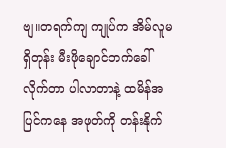ဗျ။တရက်ကျ ကျုပ်က အိမ်လူမရှိတုန်း မီးဖိုချောင်ဘက်ခေါ်လိုက်တာ ပါလာတာနဲ့ ထမိန်အပြင်ကနေ အဖုတ်ကို တန်းနိုက်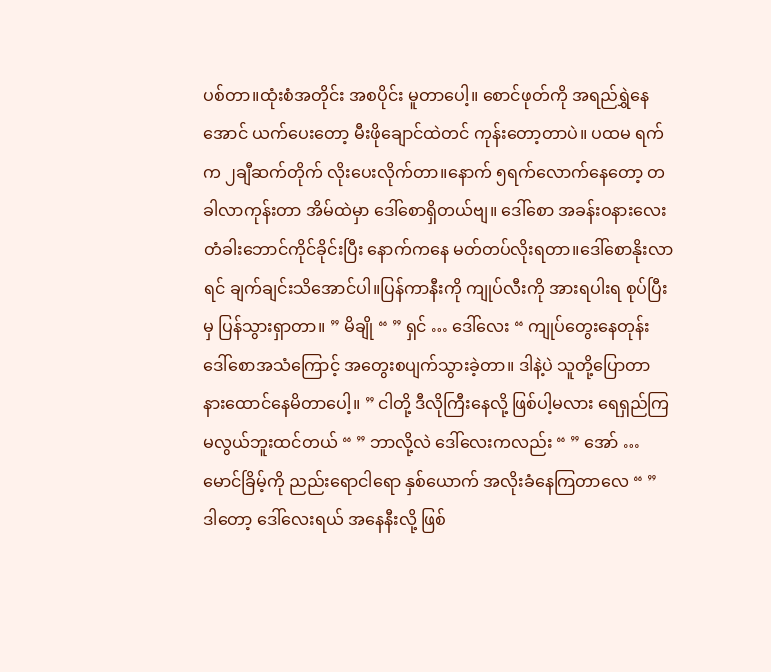ပစ်တာ။ထုံးစံအတိုင်း အစပိုင်း မူတာပေါ့။ စောင်ဖုတ်ကို အရည်ရွှဲနေအောင် ယက်ပေးတော့ မီးဖိုချောင်ထဲတင် ကုန်းတော့တာပဲ။ ပထမ ရက်က ၂ချီဆက်တိုက် လိုးပေးလိုက်တာ။နောက် ၅ရက်လောက်နေတော့ တခါလာကုန်းတာ အိမ်ထဲမှာ ဒေါ်စောရှိတယ်ဗျ။ ဒေါ်စော အခန်းဝနားလေး တံခါးဘောင်ကိုင်ခိုင်းပြီး နောက်ကနေ မတ်တပ်လိုးရတာ။ဒေါ်စောနိုးလာရင် ချက်ချင်းသိအောင်ပါ။ပြန်ကာနီးကို ကျုပ်လီးကို အားရပါးရ စုပ်ပြီးမှ ပြန်သွားရှာတာ။ ” မိချို “ ” ရှင် … ဒေါ်လေး “ ကျုပ်တွေးနေတုန်း ဒေါ်စောအသံကြောင့် အတွေးစပျက်သွားခဲ့တာ။ ဒါနဲ့ပဲ သူတို့ပြောတာ နားထောင်နေမိတာပေါ့။ ” ငါတို့ ဒီလိုကြီးနေလို့ ဖြစ်ပါ့မလား ရေရှည်ကြ မလွယ်ဘူးထင်တယ် “ ” ဘာလို့လဲ ဒေါ်လေးကလည်း “ ” အော် … မောင်ခြိမ့်ကို ညည်းရောငါရော နှစ်ယောက် အလိုးခံနေကြတာလေ “ ” ဒါတော့ ဒေါ်လေးရယ် အနေနီးလို့ ဖြစ်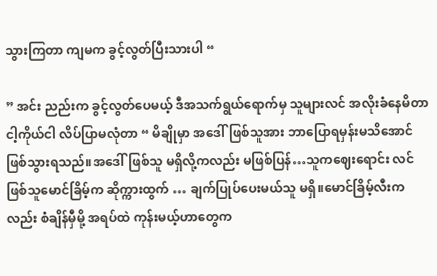သွားကြတာ ကျမက ခွင့်လွတ်ပြီးသားပါ “

” အင်း ညည်းက ခွင့်လွတ်ပေမယ့် ဒီအသက်ရွယ်ရောက်မှ သူများလင် အလိုးခံနေမိတာ ငါ့ကိုယ်ငါ လိပ်ပြာမလုံတာ “ မိချိုမှာ အဒေါ်ဖြစ်သူအား ဘာပြောရမှန်းမသိအောင် ဖြစ်သွားရသည်။အဒေါ်ဖြစ်သူ မရှိလို့ကလည်း မဖြစ်ပြန်…သူကဈေးရောင်း လင်ဖြစ်သူမောင်ခြိမ့်က ဆိုက္ကားထွက် … ချက်ပြုပ်ပေးမယ်သူ မရှိ။မောင်ခြိမ့်လီးကလည်း စံချိန်မှီမို့ အရပ်ထဲ ကုန်းမယ့်ဟာတွေက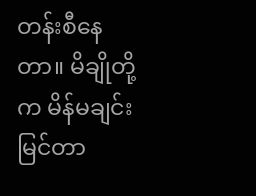တန်းစီနေတာ။ မိချိုတို့က မိန်မချင်း မြင်တာ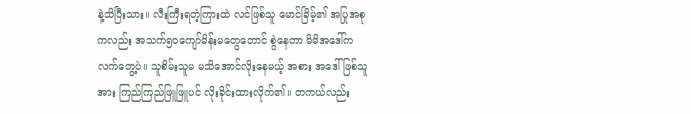နဲ့သိပြီးသား။ လီးကြီးရတဲ့ကြားထဲ လင်ဖြစ်သူ မောင်ခြိမ့်၏ အပြုအစုကလည်း အသက်၅၀ကျော်မိန်းမတွေတောင် စွဲနေတာ မိမိအဒေါ်က လက်တွေ့ပဲ။ သူစိမ်းသူမ မသိအောင်လိုးနေမယ့် အစား အဒေါ်ဖြစ်သူအား ကြည်ကြည်ဖြူဖြူပင် လိုးခိုင်းထားလိုက်၏။ တကယ်လည်း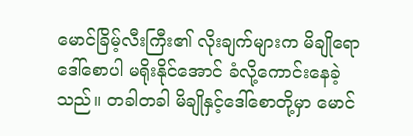မောင်ခြိမ့်လီးကြီး၏ လိုးချက်များက မိချိုရော ဒေါ်စောပါ မရိုးနိုင်အောင် ခံလို့ကောင်းနေခဲ့သည်။ တခါတခါ မိချိုနှင့်ဒေါ်စောတို့မှာ မောင်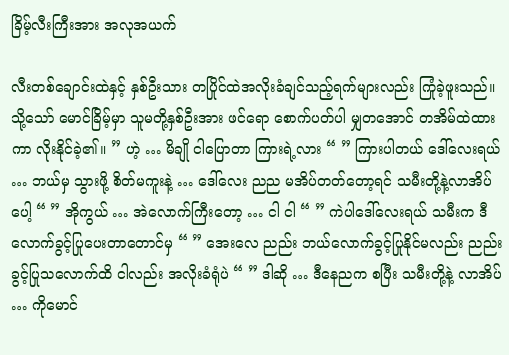ခြိမ့်လီးကြီးအား အလုအယက်

လီးတစ်ချောင်းထဲနှင့် နှစ်ဦးသား တပြိုင်ထဲအလိုးခံချင်သည့်ရက်များလည်း ကြုံခဲ့ဖူးသည်။ သို့သော် မောင်ခြိမ့်မှာ သူမတို့နှစ်ဦးအား ဖင်ရော စောက်ပတ်ပါ မျှတအောင် တအိမ်ထဲထားကာ လိုးနိုင်ခဲ့၏။ ” ဟဲ့ … မိချို ငါပြောတာ ကြားရဲ့လား “ ” ကြားပါတယ် ဒေါ်လေးရယ် … ဘယ်မှ သွားဖို့ စိတ်မကူးနဲ့ … ဒေါ်လေး ညည မအိပ်တတ်တော့ရင် သမီးတို့နဲ့လာအိပ်ပေါ့ “ ” အိုကွယ် … အဲလောက်ကြီးတော့ … ငါ ငါ “ ” ကဲပါဒေါ်လေးရယ် သမီးက ဒီလောက်ခွင့်ပြုပေးတာတောင်မှ “ ” အေးလေ ညည်း ဘယ်လောက်ခွင့်ပြုနိုင်မလည်း ညည်းခွင့်ပြုသလောက်ထိ ငါလည်း အလိုးခံရုံပဲ “ ” ဒါဆို … ဒီနေညက စပြီး သမီးတို့နဲ့ လာအိပ် … ကိုမောင်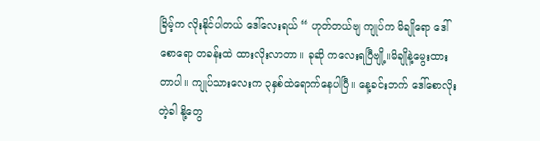ခြိမ့်က လိုးနိုင်ပါတယ် ဒေါ်လေးရယ် “ ဟုတ်တယ်ဗျ ကျုပ်က မိချိုရော ဒေါ်စောရော တခန်းထဲ ထားလိုးလာတာ။ ခုဆို ကလေးရပြီဗျို့။မိချိုနဲ့မွေးထားတာပါ။ ကျုပ်သားလေးက ၃နှစ်ထဲရောက်နေပါပြီ။ နေ့ခင်းဘက် ဒေါ်စောလိုးတဲ့ခါ နို့တွေ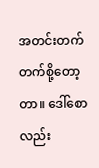အတင်းတက်တက်စို့တော့တာ။ ဒေါ်စောလည်း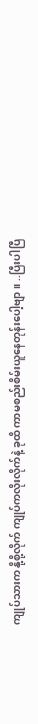ကျုပ်သားက နို့စို့လိုက် ကျုပ်ကလိုးလိုက်နဲ့ ခုထိ ကာမစည်းစိမ်းယူနေတုန်းပေါ့ဗျာ။ ..ပြီးပါပြီ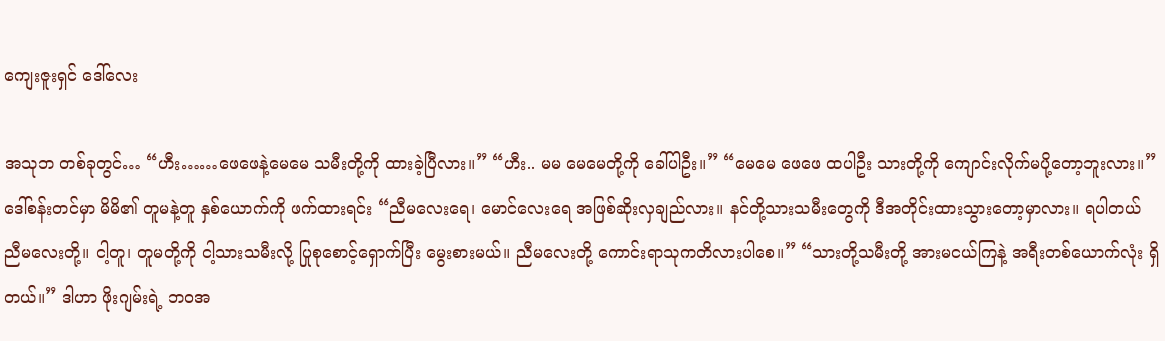ကျေးဇူးရှင် ဒေါ်လေး

အသုဘ တစ်ခုတွင်… “ဟီး……ဖေဖေနဲ့မေမေ သမီးတို့ကို ထားခဲ့ပြီလား။” “ဟီး.. မမ မေမေတို့ကို ခေါ်ပါဦး။” “မေမေ ဖေဖေ ထပါဦး သားတို့ကို ကျောင်းလိုက်မပို့တော့ဘူးလား။” ဒေါ်စန်းတင်မှာ မိမိ၏ တူမနဲ့တူ နှစ်ယောက်ကို ဖက်ထားရင်း “ညီမလေးရေ၊ မောင်လေးရေ အဖြစ်ဆိုးလှချည်လား။ နင်တို့သားသမီးတွေကို ဒီအတိုင်းထားသွားတော့မှာလား။ ရပါတယ် ညီမလေးတို့။ ငါ့တူ၊ တူမတို့ကို ငါ့သားသမီးလို့ ပြုစုစောင့်ရှောက်ပြီး မွေးစားမယ်။ ညီမလေးတို့ ကောင်းရာသုကတိလားပါစေ။” “သားတို့သမီးတို့ အားမငယ်ကြနဲ့ အရီးတစ်ယောက်လုံး ရှိတယ်။” ဒါဟာ ဖိုးဂျမ်းရဲ့ ဘဝအ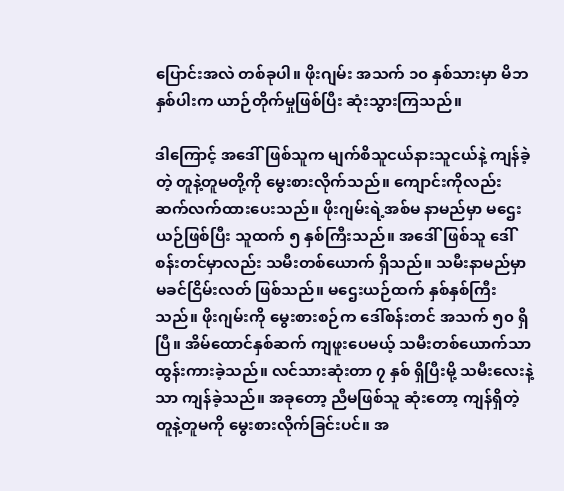ပြောင်းအလဲ တစ်ခုပါ။ ဖိုးဂျမ်း အသက် ၁၀ နှစ်သားမှာ မိဘနှစ်ပါးက ယာဉ်တိုက်မှုဖြစ်ပြီး ဆုံးသွားကြသည်။

ဒါကြောင့် အဒေါ်ဖြစ်သူက မျက်စိသူငယ်နားသူငယ်နဲ့ ကျန်ခဲ့တဲ့ တူနဲ့တူမတို့ကို မွေးစားလိုက်သည်။ ကျောင်းကိုလည်း ဆက်လက်ထားပေးသည်။ ဖိုးဂျမ်းရဲ့အစ်မ နာမည်မှာ မဌေးယဉ်ဖြစ်ပြီး သူထက် ၅ နှစ်ကြီးသည်။ အဒေါ်ဖြစ်သူ ဒေါ်စန်းတင်မှာလည်း သမီးတစ်ယောက် ရှိသည်။ သမီးနာမည်မှာ မခင်ငြိမ်းလတ် ဖြစ်သည်‌။ မဌေးယဉ်ထက် နှစ်နှစ်ကြီးသည်။ ဖိုးဂျမ်းကို မွေးစားစဉ်က ဒေါ်စန်းတင် အသက် ၅၀ ရှိပြီ။ အိမ်ထောင်နှစ်ဆက် ကျဖူးပေမယ့် သမီးတစ်ယောက်သာ ထွန်းကားခဲ့သည်။ လင်သားဆုံးတာ ၇ နှစ် ရှိပြီးမို့ သမီးလေးနဲ့သာ ကျန်ခဲ့သည်။ အခုတော့ ညီမဖြစ်သူ ဆုံးတော့ ကျန်ရှိတဲ့ တူနဲ့တူမကို မွေးစားလိုက်ခြင်းပင်။ အ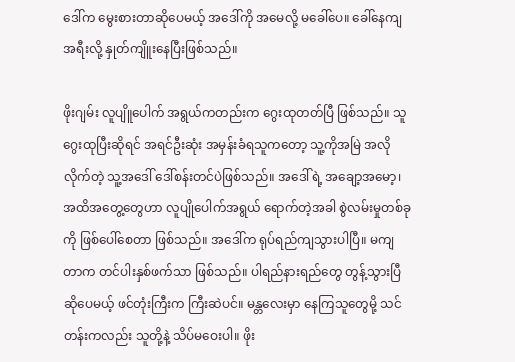ဒေါ်က မွေးစားတာဆိုပေမယ့် အဒေါ်ကို အမေလို့ မခေါ်ပေ။ ခေါ်နေကျ အရီးလို့ နှုတ်ကျိူးနေပြီးဖြစ်သည်။

ဖိုးဂျမ်း လူပျိူပေါက် အရွယ်ကတည်းက ဂွေးထုတတ်ပြီ ဖြစ်သည်။ သူဂွေးထုပြီးဆိုရင် အရင်ဦးဆုံး အမှန်းခံရသူကတော့ သူ့ကိုအမြဲ အလိုလိုက်တဲ့ သူ့အဒေါ် ဒေါ်စန်းတင်ပဲဖြစ်သည်။ အဒေါ်ရဲ့ အချော့အမော့၊ အထိအတွေ့တွေဟာ လူပျိုပေါက်အရွယ် ရောက်တဲ့အခါ စွဲလမ်းမှုတစ်ခုကို ဖြစ်ပေါ်စေတာ ဖြစ်သည်။ အဒေါ်က ရုပ်ရည်ကျသွားပါပြီ။ မကျတာက တင်ပါးနှစ်ဖက်သာ ဖြစ်သည်။ ပါရည်နားရည်တွေ တွန့်သွားပြီ ဆိုပေမယ့် ဖင်တုံးကြီးက ကြီးဆဲပင်။ မန္တလေးမှာ နေကြသူတွေမို့ သင်တန်းကလည်း သူတို့နဲ့ သိပ်မဝေးပါ။ ဖိုး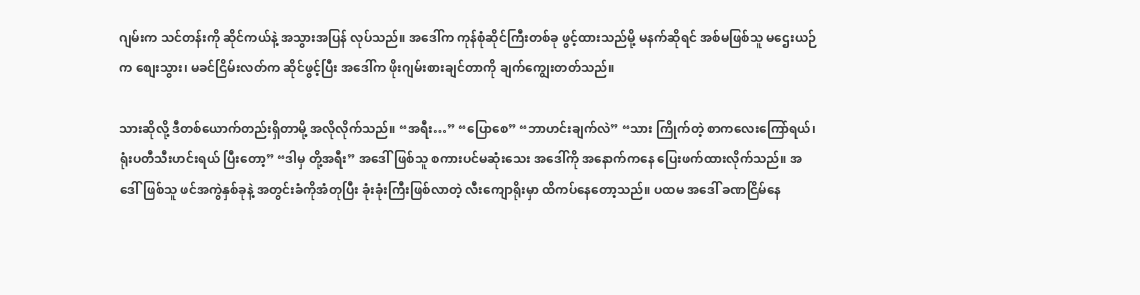ဂျမ်းက သင်တန်းကို ဆိုင်ကယ်နဲ့ အသွားအပြန် လုပ်သည်။ အဒေါ်က ကုန်စုံဆိုင်ကြီးတစ်ခု ဖွင့်ထားသည်မို့ မနက်ဆိုရင် အစ်မဖြစ်သူ မဌေးယဉ်က စျေးသွား၊ မခင်ငြိမ်းလတ်က ဆိုင်ဖွင့်ပြီး အဒေါ်က ဖိုးဂျမ်းစားချင်တာကို ချက်ကျွေးတတ်သည်။

သားဆိုလို့ ဒီတစ်ယောက်တည်းရှိတာမို့ အလိုလိုက်သည်။ “အရီး…” “ပြောစေ” “ဘာဟင်းချက်လဲ” “သား ကြိုက်တဲ့ စာကလေးကြော်ရယ်၊ ရုံးပတီသီးဟင်းရယ် ပြီးတော့” “ဒါမှ တို့အရီး” အဒေါ်ဖြစ်သူ စကားပင်မဆုံးသေး အဒေါ်ကို အနောက်ကနေ ပြေးဖက်ထားလိုက်သည်။ အဒေါ်ဖြစ်သူ ဖင်အကွဲနှစ်ခုနဲ့ အတွင်းခံကိုအံတုပြီး ခုံးခုံးကြီးဖြစ်လာတဲ့ လီးကျောရိုးမှာ ထိကပ်နေတော့သည်။ ပထမ အဒေါ် ခဏငြိမ်နေ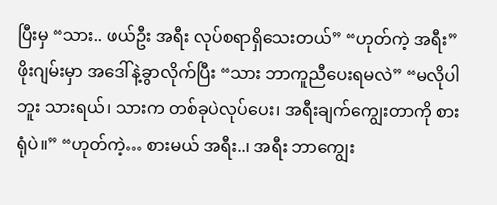ပြီးမှ “သား.. ဖယ်ဦး အရီး လုပ်စရာရှိသေးတယ်” “ဟုတ်ကဲ့ အရီး” ဖိုးဂျမ်းမှာ အဒေါ်နဲ့ခွာလိုက်ပြီး “သား ဘာကူညီပေးရမလဲ” “မလိုပါဘူး သားရယ်၊ သားက တစ်ခုပဲလုပ်ပေး၊ အရီးချက်ကျွေးတာကို စားရုံပဲ။” “ဟုတ်ကဲ့… စားမယ် အရီး..၊ အရီး ဘာကျွေး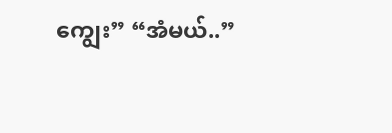ကျွေး” “အံမယ်..”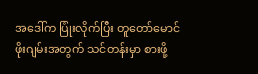အဒေါ်က ပြုံးလိုက်ပြီး တူတော်မောင် ဖိုးဂျမ်းအတွက် သင်တန်းမှာ စားဖို့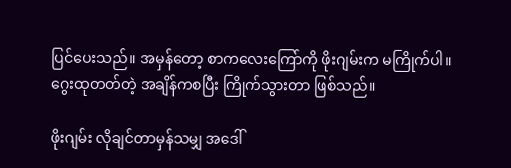ပြင်ပေးသည်။ အမှန်တော့ စာကလေးကြော်ကို ဖိုးဂျမ်းက မကြိုက်ပါ။ ဂွေးထုတတ်တဲ့ အချိန်ကစပြီး ကြိုက်သွားတာ ဖြစ်သည်။

ဖိုးဂျမ်း လိုချင်တာမှန်သမျှ အဒေါ်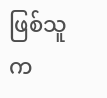ဖြစ်သူက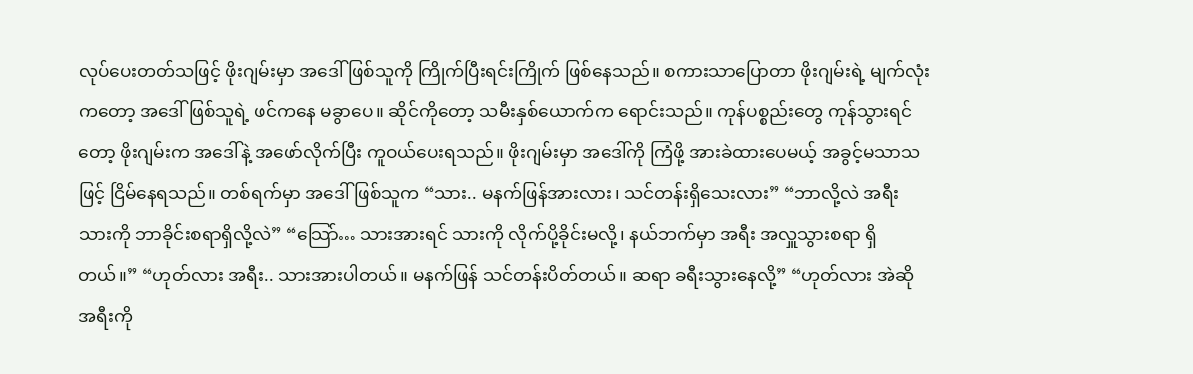လုပ်ပေးတတ်သဖြင့် ဖိုးဂျမ်းမှာ အဒေါ်ဖြစ်သူကို ကြိုက်ပြီးရင်းကြိုက် ဖြစ်နေသည်။ စကားသာပြောတာ ဖိုးဂျမ်းရဲ့ မျက်လုံးကတော့ အဒေါ်ဖြစ်သူရဲ့ ဖင်ကနေ မခွာပေ။ ဆိုင်ကိုတော့ သမီးနှစ်ယောက်က ရောင်းသည်။ ကုန်ပစ္စည်းတွေ ကုန်သွားရင်တော့ ဖိုးဂျမ်းက အဒေါ်နဲ့ အဖော်လိုက်ပြီး ကူဝယ်ပေးရသည်။ ဖိုးဂျမ်းမှာ အဒေါ်ကို ကြံဖို့ အားခဲထားပေမယ့် အခွင့်မသာသဖြင့် ငြိမ်နေရသည်။ တစ်ရက်မှာ အဒေါ်ဖြစ်သူက “သား.. မနက်ဖြန်အားလား၊ သင်တန်းရှိသေးလား” “ဘာလို့လဲ အရီး သားကို ဘာခိုင်းစရာရှိလို့လဲ” “သြော်… သားအားရင် သားကို လိုက်ပို့ခိုင်းမလို့၊ နယ်ဘက်မှာ အရီး အလှူသွားစရာ ရှိတယ်။” “ဟုတ်လား အရီး.. သားအားပါတယ်။ မနက်ဖြန် သင်တန်းပိတ်တယ်။ ဆရာ ခရီးသွားနေလို့” “ဟုတ်လား အဲဆို အရီးကို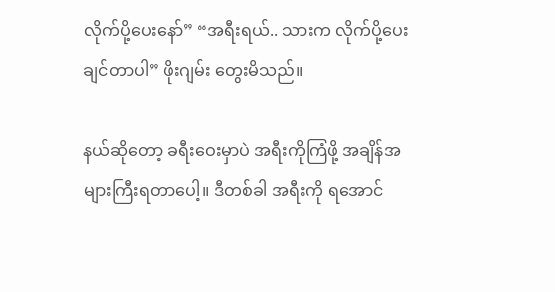လိုက်ပို့ပေးနော်” “အရီးရယ်.. သားက လိုက်ပို့ပေးချင်တာပါ” ဖိုးဂျမ်း တွေးမိသည်။

နယ်ဆိုတော့ ခရီးဝေးမှာပဲ အရီးကိုကြံဖို့ အချိန်အများကြီးရတာပေါ့။ ဒီတစ်ခါ အရီးကို ရအောင်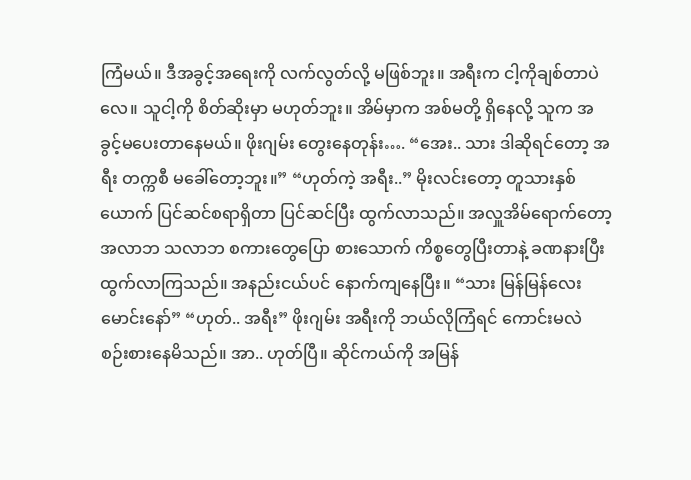ကြံမယ်။ ဒီအခွင့်အရေးကို လက်လွတ်လို့ မဖြစ်ဘူး။ အရီးက ငါ့ကိုချစ်တာပဲလေ။ သူငါ့ကို စိတ်ဆိုးမှာ မဟုတ်ဘူး။ အိမ်မှာက အစ်မတို့ ရှိနေလို့ သူက အခွင့်မပေးတာနေမယ်။ ဖိုးဂျမ်း တွေးနေတုန်း…. “အေး.. သား ဒါဆိုရင်တော့ အရီး တက္ကစီ မခေါ်တော့ဘူး။” “ဟုတ်ကဲ့ အရီး..” မိုးလင်းတော့ တူသားနှစ်ယောက် ပြင်ဆင်စရာရှိတာ ပြင်ဆင်ပြီး ထွက်လာသည်။ အလှူအိမ်ရောက်တော့ အလာဘ သလာဘ စကားတွေပြော စားသောက် ကိစ္စတွေပြီးတာနဲ့ ခဏနားပြီး ထွက်လာကြသည်။ အနည်းငယ်ပင် နောက်ကျနေပြီး။ “သား မြန်မြန်လေး မောင်းနော်” “ဟုတ်.. အရီး” ဖိုးဂျမ်း အရီးကို ဘယ်လိုကြံရင် ကောင်းမလဲ စဉ်းစားနေမိသည်။ အာ.. ဟုတ်ပြီ။ ဆိုင်ကယ်ကို အမြန်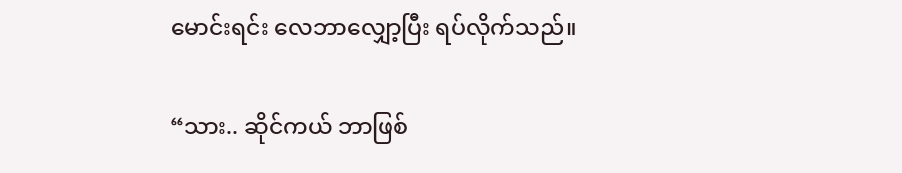မောင်းရင်း လေဘာလျှော့ပြီး ရပ်လိုက်သည်။

“သား.. ဆိုင်ကယ် ဘာဖြစ်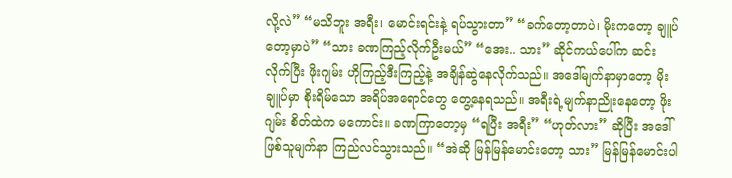လို့လဲ” “မသိဘူး အရီး၊ မောင်းရင်းနဲ့ ရပ်သွားတာ” “ခက်တော့တာပဲ၊ မိုးကတော့ ချူပ်တော့မှာပဲ” “သား ခဏကြည့်လိုက်ဦးမယ်” “အေး.. သား” ဆိုင်ကယ်ပေါ်က ဆင်းလိုက်ပြီး ဖိုးဂျမ်း ဟိုကြည့်ဒီးကြည့်နဲ့ အချိန်ဆွဲနေလိုက်သည်။ အဒေါ်မျက်နာမှာတော့ မိုးချူပ်မှာ စိုးရိမ်သော အရိပ်အရောင်တွေ တွေ့နေရသည်။ အရီးရဲ့မျက်နာညိုးနေတော့ ဖိုးဂျမ်း စိတ်ထဲက မကောင်း။ ခဏကြာတော့မှ “ရပြီး အရီး” “ဟုတ်လား” ဆိုပြီး အဒေါ်ဖြစ်သူမျက်နာ ကြည်လင်သွားသည်။ “အဲဆို မြန်မြန်မောင်းတော့ သား” မြန်မြန်မောင်းပါ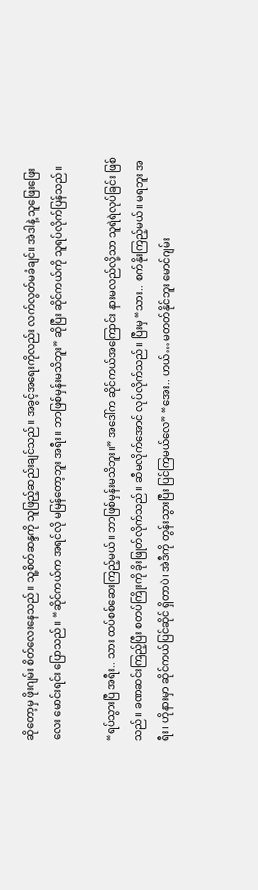ဆိုတော့မှ ဖိုးဂျမ်း စိတ်လေးနေသည်။ သူ့စိတ်ဆန္ဒကို သူဖြည့်ဆည်းချင်သည်။ အခွင့်အရေးကိုလည်း လက်လွတ်မခံချင်။ အဲဒါနဲ့ သူဖြေးဖြေးလေး မောင်းရင်း ပြောသည်။ “ဆိုင်ကယ်က အရင်လို မမြန်တော့ဘူး အရီး။ ဘာဖြစ်မှန်းမသိဘူး” ဆိုပြီး ဆိုင်ကယ်ကို သူရပ်လိုက်ပြန်သည်။

“ရပ်သွားပြီ အရီး.. သား ထပ်စစ်ဆေးကြည့်မယ်။ ဘာဖြစ်မှန်းမသိဘူး။” အဒေါ်က ဆိုင်ကယ်အကြောင်း နားမလည်လို့သာ သူရဲရဲလုပ်ခြင်း ဖြစ်သည်။ ခဏဆင်းကြည့်ပြီး စတပ်ကြိုးကို ခိုးဖြုတ်လိုက်သည်။ ဆီမလိုက်အောင် လုပ်လိုက်သည်။ ပြီးမှ “သား.. စက်နိုးကြည့်မယ်။ မရဘူး အရီး၊ ဟိုနားမှာ ဆိုင်ကယ်ပြင်ဆိုင် ရှိတာပဲ၊ အဲဒီကို တွန်းသွားပြီး ပြင်ကြမယ်လေ” “အေး.. ဟယ်… မတတ်နိုင်ဘူး မောင်ဂျမ်း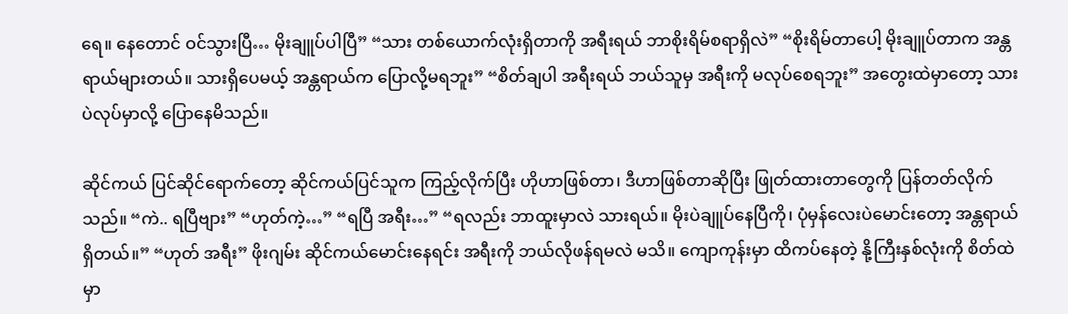ရေ။ နေတောင် ဝင်သွားပြီ… မိုးချူပ်ပါပြီ” “သား တစ်ယောက်လုံးရှိတာကို အရီးရယ် ဘာစိုးရိမ်စရာရှိလဲ” “စိုးရိမ်တာပေါ့ မိုးချူပ်တာက အန္တရာယ်များတယ်။ သားရှိပေမယ့် အန္တရာယ်က ပြောလို့မရဘူး” “စိတ်ချပါ အရီးရယ် ဘယ်သူမှ အရီးကို မလုပ်စေရဘူး” အတွေးထဲမှာတော့ သားပဲလုပ်မှာလို့ ပြောနေမိသည်။

ဆိုင်ကယ် ပြင်ဆိုင်ရောက်တော့ ဆိုင်ကယ်ပြင်သူက ကြည့်လိုက်ပြီး ဟိုဟာဖြစ်တာ၊ ဒီဟာဖြစ်တာဆိုပြီး ဖြုတ်ထားတာတွေကို ပြန်တတ်လိုက်သည်။ “ကဲ.. ရပြီဗျား” “ဟုတ်ကဲ့…” “ရပြီ အရီး…” “ရလည်း ဘာထူးမှာလဲ သားရယ်။ မိုးပဲချူပ်နေပြီကို၊ ပုံမှန်လေးပဲမောင်းတော့ အန္တရာယ်ရှိတယ်။” “ဟုတ် အရီး” ဖိုးဂျမ်း ဆိုင်ကယ်မောင်းနေရင်း အရီးကို ဘယ်လိုဖန်ရမလဲ မသိ။ ကျောကုန်းမှာ ထိကပ်နေတဲ့ နို့ကြီးနှစ်လုံးကို စိတ်ထဲမှာ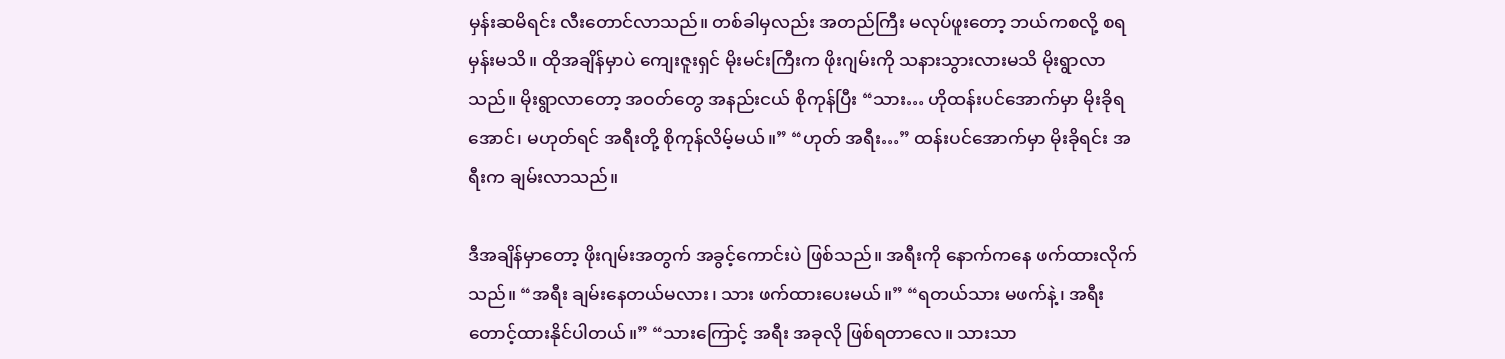မှန်းဆမိရင်း လီးတောင်လာသည်။ တစ်ခါမှလည်း အတည်ကြီး မလုပ်ဖူးတော့ ဘယ်ကစလို့ စရမှန်းမသိ။ ထိုအချိန်မှာပဲ ကျေးဇူးရှင် မိုးမင်းကြီးက ဖိုးဂျမ်းကို သနားသွားလားမသိ မိုးရွာလာသည်။ မိုးရွာလာတော့ အဝတ်တွေ အနည်းငယ် စိုကုန်ပြီး “သား… ဟိုထန်းပင်အောက်မှာ မိုးခိုရအောင်၊ မဟုတ်ရင် အရီးတို့ စိုကုန်လိမ့်မယ်။” “ဟုတ် အရီး…” ထန်းပင်အောက်မှာ မိုးခိုရင်း အရီးက ချမ်းလာသည်။

ဒီအချိန်မှာတော့ ဖိုးဂျမ်းအတွက် အခွင့်ကောင်းပဲ ဖြစ်သည်။ အရီးကို နောက်ကနေ ဖက်ထားလိုက်သည်။ “အရီး ချမ်းနေတယ်မလား၊ သား ဖက်ထားပေးမယ်။” “ရတယ်သား မဖက်နဲ့၊ အရီး တောင့်ထားနိုင်ပါတယ်။” “သားကြောင့် အရီး အခုလို ဖြစ်ရတာလေ။ သားသာ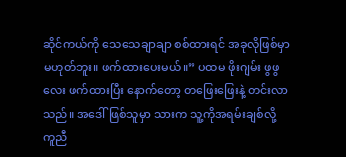ဆိုင်ကယ်ကို သေသေချာချာ စစ်ထားရင် အခုလိုဖြစ်မှာ မဟုတ်ဘူး။ ဖက်ထားပေးမယ်။” ပထမ ဖိုးဂျမ်း ဖွဖွလေး ဖက်ထားပြီး နောက်တော့ တဖြေးဖြေးနဲ့ တင်းလာသည်။ အဒေါ်ဖြစ်သူမှာ သားက သူ့ကိုအရမ်းချစ်လို့ ကူညီ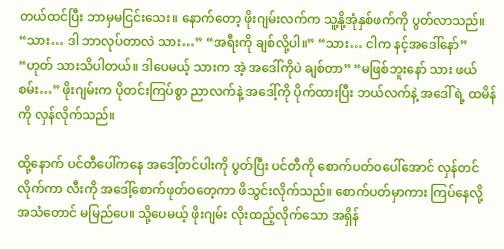တယ်ထင်ပြီး ဘာမှမငြင်းသေး။ နောက်တော့ ဖိုးဂျမ်းလက်က သူ့နို့အုံနှစ်ဖက်ကို ပွတ်လာသည်။ “သား… ဒါ ဘာလုပ်တာလဲ သား…” “အရီးကို ချစ်လို့ပါ။” “သား… ငါက နင့်အဒေါ်နော်” “ဟုတ် သားသိပါတယ်။ ဒါပေမယ့် သားက အဲ့ အဒေါ်ကိုပဲ ချစ်တာ” “မဖြစ်ဘူးနော် သား ဖယ်စမ်း…” ဖိုးဂျမ်းက ပိုတင်းကြပ်စွာ ညာလက်နဲ့ အဒေါ့်ကို ပိုက်ထားပြီး ဘယ်လက်နဲ့ အဒေါ်ရဲ့ ထမိန်ကို လှန်လိုက်သည်။

ထို့နောက် ပင်တီပေါ်ကနေ အဒေါ့်တင်ပါးကို ပွတ်ပြီး ပင်တီကို စောက်ပတ်ဝပေါ်အောင် လှန်တင်လိုက်ကာ လီးကို အဒေါ့်စောက်ဖုတ်ဝတေ့ကာ ဖိသွင်းလိုက်သည်။ စောက်ပတ်မှာကား ကြပ်နေလို့ အသံတောင် မမြည်ပေ။ သို့ပေမယ့် ဖိုးဂျမ်း လိုးထည့်လိုက်သော အရှိန်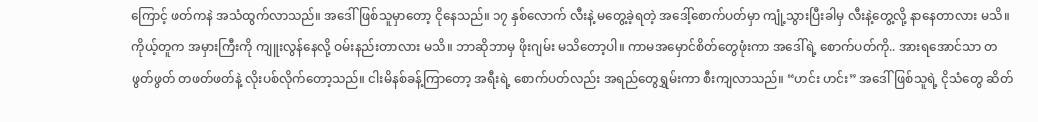ကြောင့် ဖတ်ကနဲ အသံထွက်လာသည်။ အဒေါ်ဖြစ်သူမှာတော့ ငိုနေသည်။ ၁၇ နှစ်လောက် လီးနဲ့ မတွေ့ခဲ့ရတဲ့ အဒေါ့်စောက်ပတ်မှာ ကျုံ့သွားပြီးခါမှ လီးနဲ့တွေ့လို့ နာနေတာလား မသိ။ ကိုယ့်တူက အမှားကြီးကို ကျူးလွန်နေလို့ ဝမ်းနည်းတာလား မသိ။ ဘာဆိုဘာမှ ဖိုးဂျမ်း မသိတော့ပါ။ ကာမအမှောင်စိတ်တွေဖုံးကာ အဒေါ်ရဲ့ စောက်ပတ်ကို.. အားရအောင်သာ တဖွတ်ဖွတ် တဖတ်ဖတ်နဲ့ လိုးပစ်လိုက်တော့သည်။ ငါးမိနစ်ခန့်ကြာတော့ အရီးရဲ့ စောက်ပတ်လည်း အရည်တွေရွှမ်းကာ စီးကျလာသည်။ “ဟင်း ဟင်း” အဒေါ်ဖြစ်သူရဲ့ ငိုသံတွေ ဆိတ်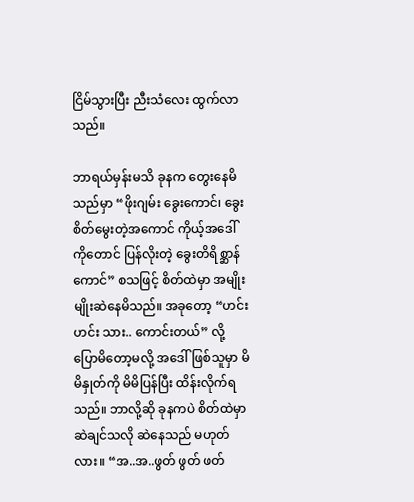ငြိမ်သွားပြီး ညီးသံလေး ထွက်လာသည်။

ဘာရယ်မှန်းမသိ ခုနက တွေးနေမိသည်မှာ “ဖိုးဂျမ်း ခွေးကောင်၊ ခွေးစိတ်မွေးတဲ့အကောင် ကိုယ့်အဒေါ်ကိုတောင် ပြန်လိုးတဲ့ ခွေးတိရိစ္ဆာန်ကောင်” စသဖြင့် စိတ်ထဲမှာ အမျိုးမျိုးဆဲနေမိသည်။ အခုတော့ “ဟင်း ဟင်း သား.. ကောင်းတယ်” လို့ ပြောမိတော့မလို့ အဒေါ်ဖြစ်သူမှာ မိမိနှုတ်ကို မိမိပြန်ပြီး ထိန်းလိုက်ရသည်။ ဘာလို့ဆို ခုနကပဲ စိတ်ထဲမှာ ဆဲချင်သလို ဆဲနေသည် မဟုတ်လား။ “အ..အ..ဖွတ် ဖွတ် ဖတ်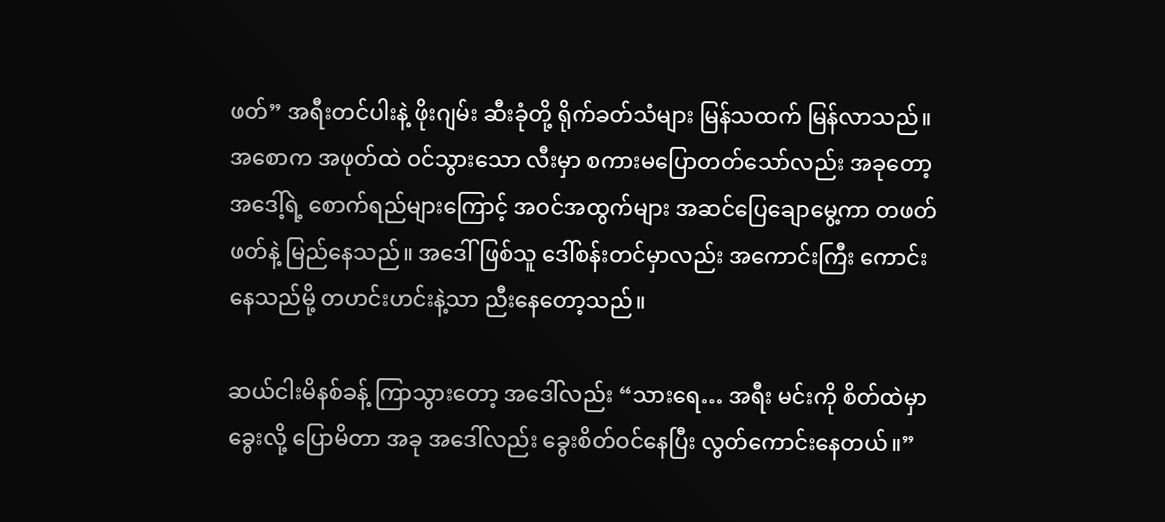ဖတ်” အရီးတင်ပါးနဲ့ ဖိုးဂျမ်း ဆီးခုံတို့ ရိုက်ခတ်သံများ မြန်သထက် မြန်လာသည်။ အစောက အဖုတ်ထဲ ဝင်သွားသော လီးမှာ စကားမပြောတတ်သော်လည်း အခုတော့ အဒေါ့်ရဲ့ စောက်ရည်များကြောင့် အဝင်အထွက်များ အဆင်ပြေချောမွေ့ကာ တဖတ်ဖတ်နဲ့ မြည်နေသည်။ အဒေါ်ဖြစ်သူ ဒေါ်စန်းတင်မှာလည်း အကောင်းကြီး ကောင်းနေသည်မို့ တဟင်းဟင်းနဲ့သာ ညီးနေတော့သည်။

ဆယ်ငါးမိနစ်ခန့် ကြာသွားတော့ အဒေါ်လည်း “သားရေ… အရီး မင်းကို စိတ်ထဲမှာ ခွေးလို့ ပြောမိတာ အခု အဒေါ်လည်း ခွေးစိတ်ဝင်နေပြီး လွတ်ကောင်းနေတယ်။”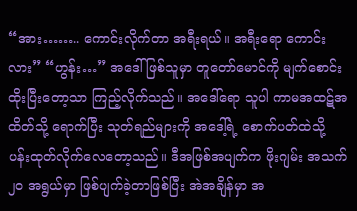“အား…….. ကောင်းလိုက်တာ အရီးရယ်။ အရီးရော ကောင်းလား” “ဟွန်း…” အဒေါ်ဖြစ်သူမှာ တူတော်မောင်ကို မျက်စောင်းထိုးပြီးတော့သာ ကြည့်လိုက်သည်။ အဒေါ်ရော သူပါ ကာမအထဋ်အထိတ်သို့ ရောက်ပြီး သုတ်ရည်များကို အဒေါ့်ရဲ့ စောက်ပတ်ထဲသို့ ပန်းထုတ်လိုက်လေတော့သည်။ ဒီအဖြစ်အပျက်က ဖိုးဂျမ်း အသက် ၂၀ အရွယ်မှာ ဖြစ်ပျက်ခဲ့တာဖြစ်ပြီး အဲအချိန်မှာ အ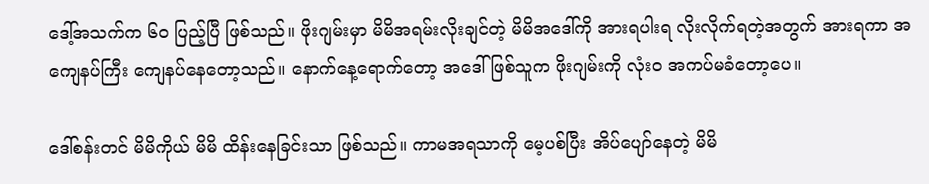ဒေါ့်အသက်က ၆၀ ပြည့်ပြီ ဖြစ်သည်။ ဖိုးဂျမ်းမှာ မိမိအရမ်းလိုးချင်တဲ့ မိမိအဒေါ်ကို အားရပါးရ လိုးလိုက်ရတဲ့အတွက် အားရကာ အကျေနပ်ကြီး ကျေနပ်နေတော့သည်။ နောက်နေ့ရောက်တော့ အဒေါ်ဖြစ်သူက ဖိုးဂျမ်းကို လုံးဝ အကပ်မခံတော့ပေ။

ဒေါ်စန်းတင် မိမိကိုယ် မိမိ ထိန်းနေခြင်းသာ ဖြစ်သည်။ ကာမအရသာကို မေ့ပစ်ပြီး အိပ်ပျော်နေတဲ့ မိမိ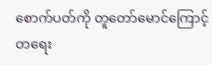စောက်ပတ်ကို တူတော်မောင်ကြောင့် တရေး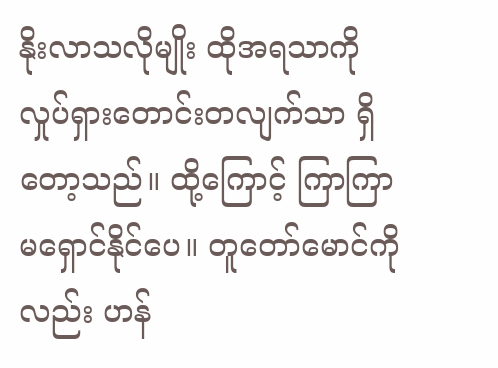နိုးလာသလိုမျိုး ထိုအရသာကို လှုပ်ရှားတောင်းတလျက်သာ ရှိတော့သည်။ ထို့ကြောင့် ကြာကြာ မရှောင်နိုင်ပေ။ တူတော်မောင်ကိုလည်း ဟန်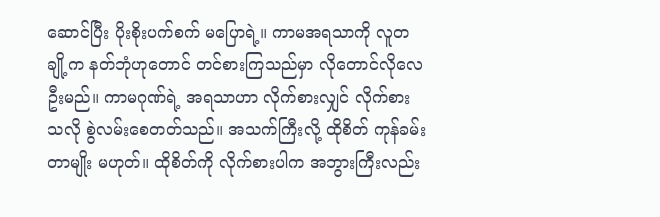ဆောင်ပြီး ပိုးစိုးပက်စက် မပြောရဲ့။ ကာမအရသာကို လူတချို့က နတ်ဘုံဟုတောင် တင်စားကြသည်မှာ လိုတောင်လိုလေဦးမည်။ ကာမဂုဏ်ရဲ့ အရသာဟာ လိုက်စားလျှင် လိုက်စားသလို စွဲလမ်းစေတတ်သည်။ အသက်ကြီးလို့ ထိုစိတ် ကုန်ခမ်းတာမျိုး မဟုတ်။ ထိုစိတ်ကို လိုက်စားပါက အဘွားကြီးလည်း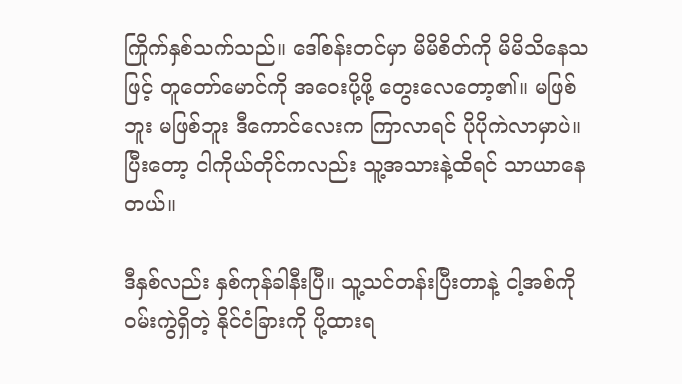ကြိုက်နှစ်သက်သည်။ ဒေါ်စန်းတင်မှာ မိမိစိတ်ကို မိမိသိနေသဖြင့် တူတော်မောင်ကို အဝေးပို့ဖို့ တွေးလေတော့၏။ မဖြစ်ဘူး မဖြစ်ဘူး ဒီကောင်လေးက ကြာလာရင် ပိုပိုကဲလာမှာပဲ။ ပြီးတော့ ငါကိုယ်တိုင်ကလည်း သူ့အသားနဲ့ထိရင် သာယာနေတယ်။

ဒီနှစ်လည်း နှစ်ကုန်ခါနီးပြီ။ သူ့သင်တန်းပြီးတာနဲ့ ငါ့အစ်ကိုဝမ်းကွဲရှိတဲ့ နိုင်ငံခြားကို ပို့ထားရ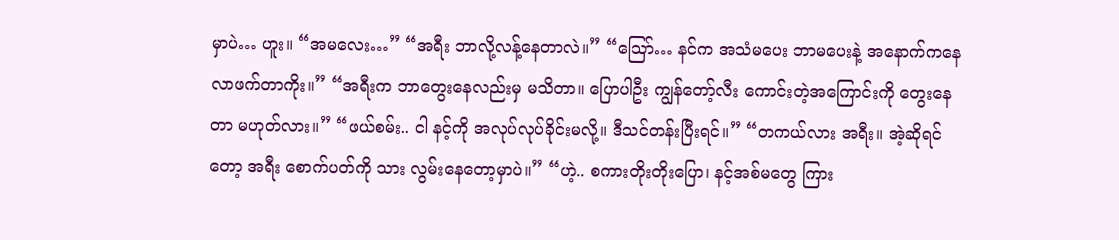မှာပဲ… ဟူး။ “အမလေး…” “အရီး ဘာလို့လန့်နေတာလဲ။” “သြော်… နင်က အသံမပေး ဘာမပေးနဲ့ အနောက်ကနေ လာဖက်တာကိုး။” “အရီးက ဘာတွေးနေလည်းမှ မသိတာ။ ပြောပါဦး ကျွန်တော့်လီး ကောင်းတဲ့အကြောင်းကို တွေးနေတာ မဟုတ်လား။” “ဖယ်စမ်း.. ငါ နင့်ကို အလုပ်လုပ်ခိုင်းမလို့။ ဒီသင်တန်းပြီးရင်။” “တကယ်လား အရီး။ အဲ့ဆိုရင်တော့ အရီး စောက်ပတ်ကို သား လွမ်းနေတော့မှာပဲ။” “ဟဲ့.. စကားတိုးတိုးပြော၊ နင့်အစ်မတွေ ကြား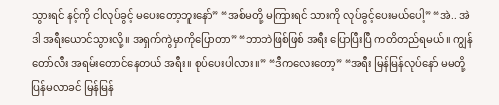သွားရင် နင့်ကို ငါလုပ်ခွင့် မပေးတော့ဘူးနော်” “အစ်မတို့ မကြားရင် သားကို လုပ်ခွင့်ပေးမယ်ပေါ့” “အဲ.. အဲဒါ အရီးယောင်သွားလို့။ အရှက်ကွဲမှာကိုပြောတာ” “ဘာဘဲဖြစ်ဖြစ် အရီး ပြောပြီးပြီ ကတိတည်ရမယ်။ ကျွန်တော်လီး အရမ်းတောင်နေတယ် အရီး။ စုပ်ပေးပါလား။” “ဒီကလေးတော့” “အရီး မြန်မြန်လုပ်နော် မမတို့ ပြန်မလာခင် မြန်မြန်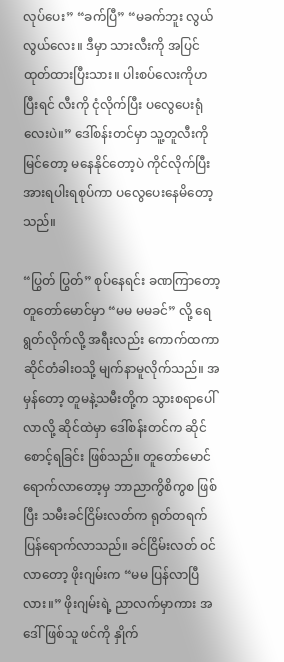လုပ်ပေး” “ခက်ပြီ” “မခက်ဘူး လွယ်လွယ်လေး။ ဒီမှာ သားလီးကို အပြင်ထုတ်ထားပြီးသား။ ပါးစပ်လေးကိုဟ ပြီးရင် လီးကို ငုံလိုက်ပြီး ပလွေပေးရုံလေးပဲ။” ဒေါ်စန်းတင်မှာ သူ့တူလီးကိုမြင်တော့ မနေနိုင်တော့ပဲ ကိုင်လိုက်ပြီး အားရပါးရစုပ်ကာ ပလွေပေးနေမိတော့သည်။

“ပြွတ် ပြွတ်” စုပ်နေရင်း ခဏကြာတော့ တူတော်မောင်မှာ “မမ မမခင်” လို့ ရေရွတ်လိုက်လို့ အရီးလည်း ကောက်ထကာ ဆိုင်တံခါးဝသို့ မျက်နာမူလိုက်သည်။ အမှန်တော့ တူမနဲ့သမီးတို့က သွားစရာပေါ်လာလို့ ဆိုင်ထဲမှာ ဒေါ်စန်းတင်က ဆိုင်စောင့်ရခြင်း ဖြစ်သည်။ တူတော်မောင် ရောက်လာတော့မှ ဘာညာကွိစိကွစ ဖြစ်ပြီး သမီးခင်ငြိမ်းလတ်က ရုတ်တရက် ပြန်ရောက်လာသည်။ ခင်ငြိမ်းလတ် ဝင်လာတော့ ဖိုးဂျမ်းက “မမ ပြန်လာပြီလား။” ဖိုးဂျမ်းရဲ့ ညာလက်မှာကား အဒေါ်ဖြစ်သူ ဖင်ကို နှိုက်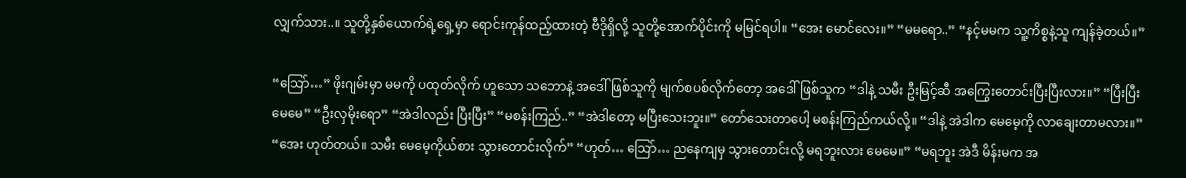လျှက်သား..။ သူတို့နှစ်ယောက်ရဲ့ရှေ့မှာ ရောင်းကုန်ထည့်ထားတဲ့ ဗီဒိုရှိလို့ သူတို့အောက်ပိုင်းကို မမြင်ရပါ။ “အေး မောင်လေး။” “မမရော..” “နင့်မမက သူ့ကိစ္စနဲ့သူ ကျန်ခဲ့တယ်။”

“သြော်…” ဖိုးဂျမ်းမှာ မမကို ပထုတ်လိုက် ဟူသော သဘောနဲ့ အဒေါ်ဖြစ်သူကို မျက်စပစ်လိုက်တော့ အဒေါ်ဖြစ်သူက “ဒါနဲ့ သမီး ဦးမြင့်ဆီ အကြွေးတောင်းပြီးပြီးလား။” “ပြီးပြီး မေမေ” “ဦးလှမိုးရော” “အဲဒါလည်း ပြီးပြီး” “မစန်းကြည်..” “အဲဒါတော့ မပြီးသေးဘူး။” တော်သေးတာပေါ့ မစန်းကြည်ကယ်လို့။ “ဒါနဲ့ အဲဒါက မေမေ့ကို လာချေးတာမလား။” “အေး ဟုတ်တယ်။ သမီး မေမေ့ကိုယ်စား သွားတောင်းလိုက်” “ဟုတ်… သြော်… ညနေကျမှ သွားတောင်းလို့ မရဘူးလား မေမေ။” “မရဘူး အဲဒီ မိန်းမက အ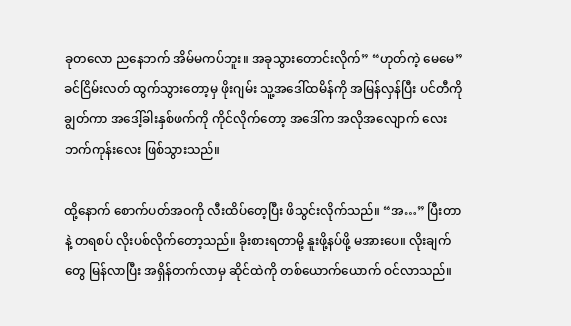ခုတလော ညနေဘက် အိမ်မကပ်ဘူး။ အခုသွားတောင်းလိုက်” “ဟုတ်ကဲ့ မေမေ” ခင်ငြိမ်းလတ် ထွက်သွားတော့မှ ဖိုးဂျမ်း သူ့အဒေါ်ထမိန်ကို အမြန်လှန်ပြီး ပင်တီကိုချွတ်ကာ အဒေါ့်ခါးနှစ်ဖက်ကို ကိုင်လိုက်တော့ အဒေါ်က အလိုအလျောက် လေးဘက်ကုန်းလေး ဖြစ်သွားသည်။

ထို့နောက် စောက်ပတ်အဝကို လီးထိပ်တေ့ပြီး ဖိသွင်းလိုက်သည်။ “အ…” ပြီးတာနဲ့ တရစပ် လိုးပစ်လိုက်တော့သည်။ ခိုးစားရတာမို့ နူးဖို့နပ်ဖို့ မအားပေ။ လိုးချက်တွေ မြန်လာပြီး အရှိန်တက်လာမှ ဆိုင်ထဲကို တစ်ယောက်ယောက် ဝင်လာသည်။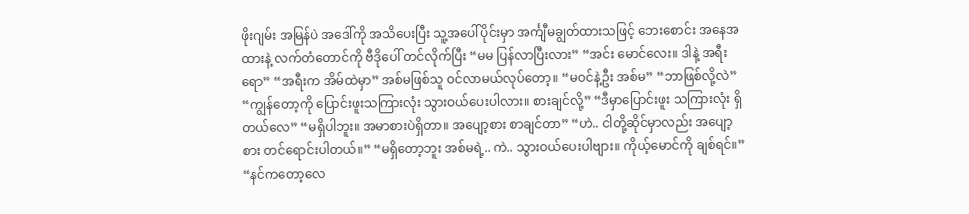ဖိုးဂျမ်း အမြန်ပဲ အဒေါ်ကို အသိပေးပြီး သူ့အပေါ်ပိုင်းမှာ အင်္ကျီမချွတ်ထားသဖြင့် ဘေးစောင်း အနေအထားနဲ့ လက်တံတောင်ကို ဗီဒိုပေါ် တင်လိုက်ပြီး “မမ ပြန်လာပြီးလား” “အင်း မောင်လေး။ ဒါနဲ့ အရီးရော” “အရီးက အိမ်ထဲမှာ” အစ်မဖြစ်သူ ဝင်လာမယ်လုပ်တော့။ “မဝင်နဲ့ဦး အစ်မ” “ဘာဖြစ်လို့လဲ” “ကျွန်တော့ကို ပြောင်းဖူးသကြားလုံး သွားဝယ်ပေးပါလား။ စားချင်လို့” “ဒီမှာပြောင်းဖူး သကြားလုံး ရှိတယ်လေ” “မရှိပါဘူး။ အမာစားပဲရှိတာ။ အပျော့စား စာချင်တာ” “ဟဲ.. ငါတို့ဆိုင်မှာလည်း အပျော့စား တင်ရောင်းပါတယ်။” “မရှိတော့ဘူး အစ်မရဲ့.. ကဲ.. သွားဝယ်ပေးပါဗျား။ ကိုယ့်မောင်ကို ချစ်ရင်။” “နင်ကတော့လေ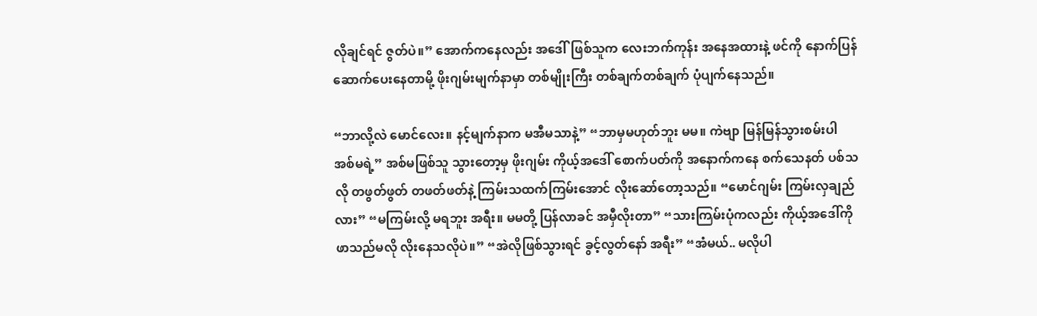လိုချင်ရင် ဇွတ်ပဲ။” အောက်ကနေလည်း အဒေါ်ဖြစ်သူက လေးဘက်ကုန်း အနေအထားနဲ့ ဖင်ကို နောက်ပြန် ဆောက်ပေးနေတာမို့ ဖိုးဂျမ်းမျက်နာမှာ တစ်မျိုးကြီး တစ်ချက်တစ်ချက် ပုံပျက်နေသည်။

“ဘာလို့လဲ မောင်လေး။ နင့်မျက်နာက မအီမသာနဲ့” “ဘာမှမဟုတ်ဘူး မမ။ ကဲဗျာ မြန်မြန်သွားစမ်းပါ အစ်မရဲ့” အစ်မဖြစ်သူ သွားတော့မှ ဖိုးဂျမ်း ကိုယ့်အဒေါ် စောက်ပတ်ကို အနောက်ကနေ စက်သေနတ် ပစ်သလို တဖွတ်ဖွတ် တဖတ်ဖတ်နဲ့ ကြမ်းသထက်ကြမ်းအောင် လိုးဆော်တော့သည်။ “မောင်ဂျမ်း ကြမ်းလှချည်လား” “မကြမ်းလို့ မရဘူး အရီး။ မမတို့ ပြန်လာခင် အမှီလိုးတာ” “သားကြမ်းပုံကလည်း ကိုယ့်အဒေါ်ကို ဖာသည်မလို လိုးနေသလိုပဲ။” “အဲလိုဖြစ်သွားရင် ခွင့်လွတ်နော် အရီး” “အံမယ်.. မလိုပါ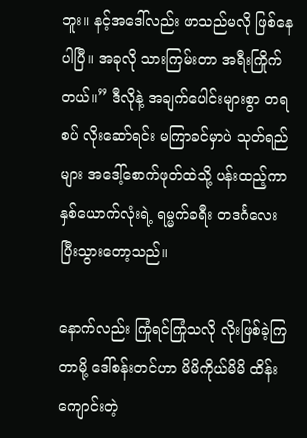ဘူး။ နင့်အဒေါ်လည်း ဖာသည်မလို ဖြစ်နေပါပြီ။ အခုလို သားကြမ်းတာ အရီးကြိုက်တယ်။” ဒီလိုနဲ့ အချက်ပေါင်းများစွာ တရစပ် လိုးဆော်ရင်း မကြာခင်မှာပဲ သုတ်ရည်များ အဒေါ့်စောက်ဖုတ်ထဲသို့ ပန်းထည့်ကာ နှစ်ယောက်လုံးရဲ့ ရမ္မက်ခရီး တဒင်္ဂလေး ပြီးသွားတော့သည်။

နောက်လည်း ကြုံရင်ကြုံသလို လိုးဖြစ်ခဲ့ကြတာမို့ ဒေါ်စန်းတင်ဟာ မိမိကိုယ်မိမိ ထိန်းကျောင်းတဲ့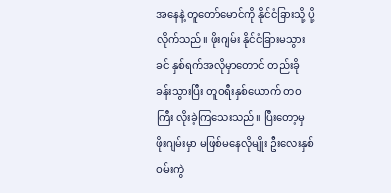အနေနဲ့ တူတော်မောင်ကို နိုင်ငံခြားသို့ ပို့လိုက်သည်။ ဖိုးဂျမ်း နိုင်ငံခြားမသွားခင် နှစ်ရက်အလိုမှာတောင် တည်းခိုခန်းသွားပြီး တူဝရီးနှစ်ယောက် တဝကြီး လိုးခဲ့ကြသေးသည်။ ပြီးတော့မှ ဖိုးဂျမ်းမှာ မဖြစ်မနေလိုမျိုး ဦးလေးနှစ်ဝမ်းကွဲ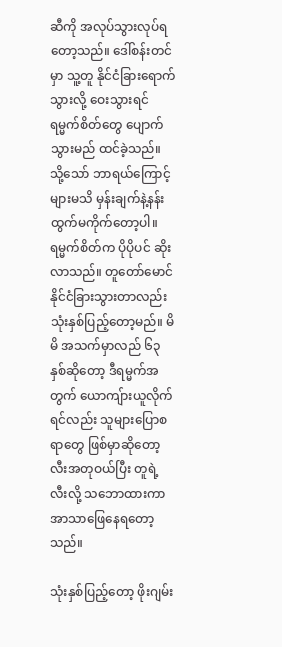ဆီကို အလုပ်သွားလုပ်ရတော့သည်။ ဒေါ်စန်းတင်မှာ သူ့တူ နိုင်ငံခြားရောက်သွားလို့ ဝေးသွားရင် ရမ္မက်စိတ်တွေ ပျောက်သွားမည် ထင်ခဲ့သည်။ သို့သော် ဘာရယ်ကြောင့်များမသိ မှန်းချက်နဲ့နန်းထွက်မကိုက်တော့ပါ။ ရမ္မက်စိတ်က ပိုပိုပင် ဆိုးလာသည်။ တူတော်မောင် နိုင်ငံခြားသွားတာလည်း သုံးနှစ်ပြည့်တော့မည်။ မိမိ အသက်မှာလည် ၆၃ နှစ်ဆိုတော့ ဒီရမ္မက်အတွက် ယောကျ်ားယူလိုက်ရင်လည်း သူများပြောစရာတွေ ဖြစ်မှာဆိုတော့ လီးအတုဝယ်ပြီး တူရဲ့လီးလို့ သဘောထားကာ အာသာဖြေနေရတော့သည်။

သုံးနှစ်ပြည့်တော့ ဖိုးဂျမ်း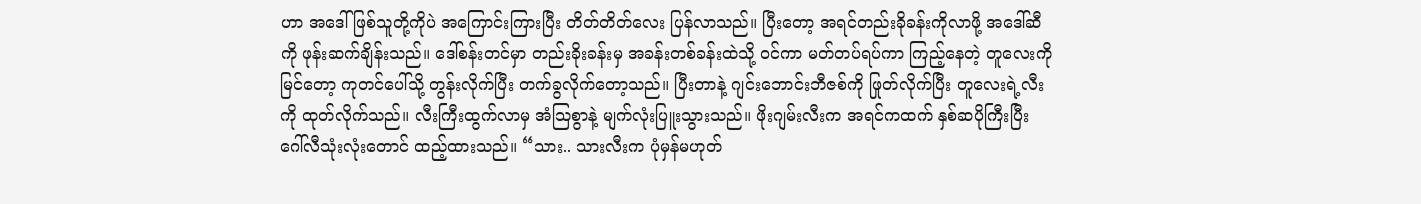ဟာ အဒေါ်ဖြစ်သူတို့ကိုပဲ အကြောင်းကြားပြီး တိတ်တိတ်လေး ပြန်လာသည်။ ပြီးတော့ အရင်တည်းခိုခန်းကိုလာဖို့ အဒေါ်ဆီကို ဖုန်းဆက်ချိန်းသည်။ ဒေါ်စန်းတင်မှာ တည်းခိုးခန်းမှ အခန်းတစ်ခန်းထဲသို့ ဝင်ကာ မတ်တပ်ရပ်ကာ ကြည့်နေတဲ့ တူလေးကို မြင်တော့ ကုတင်ပေါ်သို့ တွန်းလိုက်ပြီး တက်ခွလိုက်တော့သည်။ ပြီးတာနဲ့ ဂျင်းဘောင်းဘီဇစ်ကို ဖြုတ်လိုက်ပြီး တူလေးရဲ့လီးကို ထုတ်လိုက်သည်။ လီးကြီးထွက်လာမှ အံသြစွာနဲ့ မျက်လုံးပြူးသွားသည်။ ဖိုးဂျမ်းလီးက အရင်ကထက် နှစ်ဆပိုကြီးပြီး ဂေါ်လီသုံးလုံးတောင် ထည့်ထားသည်။ “သား.. သားလီးက ပုံမှန်မဟုတ်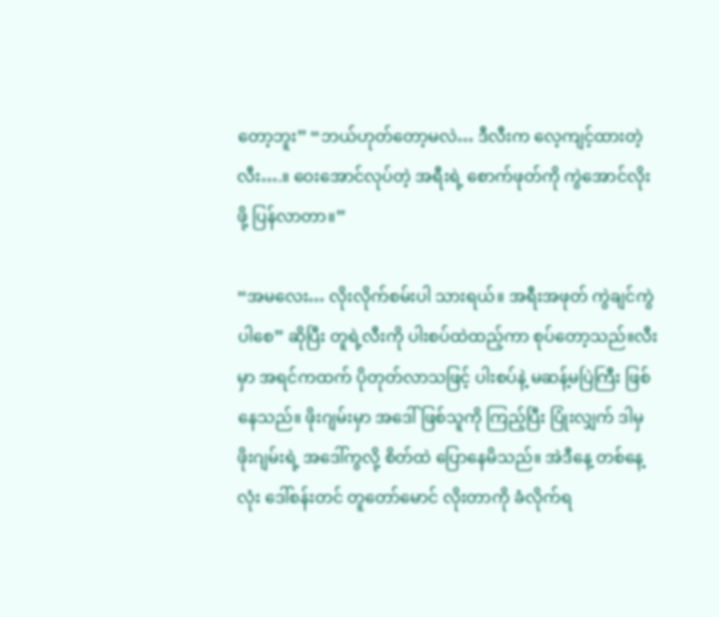တော့ဘူး” “ဘယ်ဟုတ်တော့မလဲ… ဒီလီးက လေ့ကျင့်ထားတဲ့လီး….။ ဝေးအောင်လုပ်တဲ့ အရီးရဲ့ စောက်ဖုတ်ကို ကွဲအောင်လိုးဖို့ ပြန်လာတာ။”

“အမလေး… လိုးလိုက်စမ်းပါ သားရယ်။ အရီးအဖုတ် ကွဲချင်ကွဲပါစေ” ဆိုပြီး တူရဲ့လီးကို ပါးစပ်ထဲထည့်ကာ စုပ်တော့သည်။လီးမှာ အရင်ကထက် ပိုတုတ်လာသဖြင့် ပါးစပ်နဲ့ မဆန့်မပြဲကြီး ဖြစ်နေသည်။ ဖိုးဂျမ်းမှာ အဒေါ်ဖြစ်သူကို ကြည့်ပြီး ပြုံးလျှက် ဒါမှ ဖိုးဂျမ်းရဲ့ အဒေါ်ကွလို့ စိတ်ထဲ ပြောနေမိသည်။ အဲဒီနေ့ တစ်နေ့လုံး ဒေါ်စန်းတင် တူတော်မောင် လိုးတာကို ခံလိုက်ရ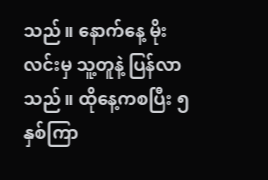သည်။ နောက်နေ့ မိုးလင်းမှ သူ့တူနဲ့ ပြန်လာသည်။ ထိုနေ့ကစပြီး ၅ နှစ်ကြာ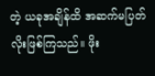တဲ့ ယခုအချိန်ထိ အဆက်မပြတ် လိုးဖြစ်ကြသည်။ ဖိုး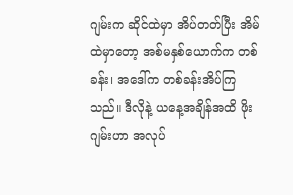ဂျမ်းက ဆိုင်ထဲမှာ အိပ်တတ်ပြီး အိမ်ထဲမှာတော့ အစ်မနှစ်ယောက်က တစ်ခန်း၊ အဒေါ်က တစ်ခန်းအိပ်ကြသည်။ ဒီလိုနဲ့ ယနေ့အချိန်အထိ ဖိုးဂျမ်းဟာ အလုပ်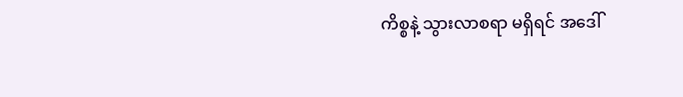ကိစ္စနဲ့ သွားလာစရာ မရှိရင် အဒေါ်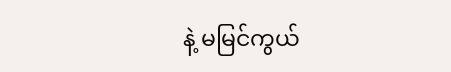နဲ့ မမြင်ကွယ်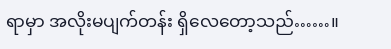ရာမှာ အလိုးမပျက်တန်း ရှိလေတော့သည်……။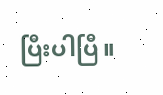ပြီးပါပြီ။